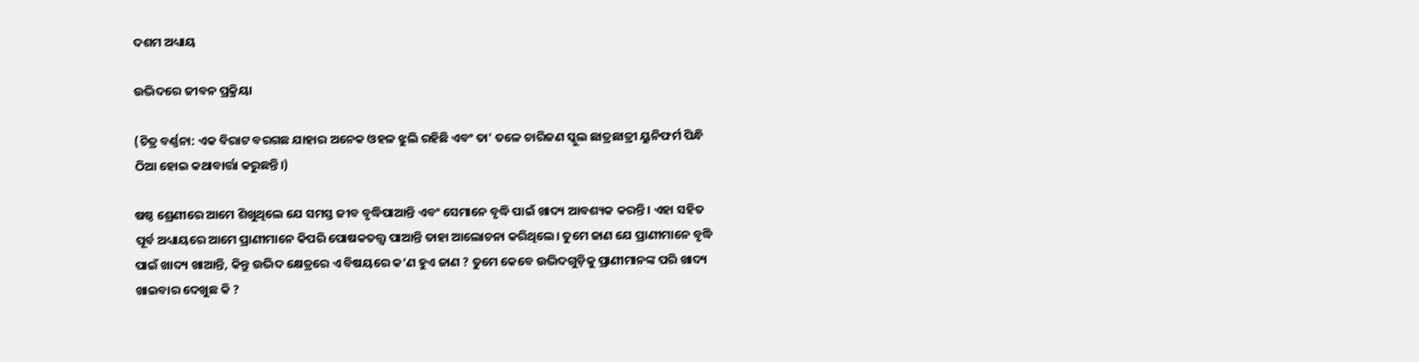ଦଶମ ଅଧ୍ୟାୟ

ଉଦ୍ଭିଦରେ ଜୀବନ ପ୍ରକ୍ରିୟା

(ଚିତ୍ର ବର୍ଣ୍ଣନା: ଏକ ବିରାଟ ବରଗଛ ଯାହାର ଅନେକ ଓହଳ ଝୁଲି ରହିଛି ଏବଂ ତା' ତଳେ ଚାରିଜଣ ସ୍କୁଲ ଛାତ୍ରଛାତ୍ରୀ ୟୁନିଫର୍ମ ପିନ୍ଧି ଠିଆ ହୋଇ କଥାବାର୍ତ୍ତା କରୁଛନ୍ତି।)

ଷଷ୍ଠ ଶ୍ରେଣୀରେ ଆମେ ଶିଖୁଥିଲେ ଯେ ସମସ୍ତ ଜୀବ ବୃଦ୍ଧିପାଆନ୍ତି ଏବଂ ସେମାନେ ବୃଦ୍ଧି ପାଇଁ ଖାଦ୍ୟ ଆବଶ୍ୟକ କରନ୍ତି । ଏହା ସହିତ ପୂର୍ବ ଅଧ୍ୟାୟରେ ଆମେ ପ୍ରାଣୀମାନେ କିପରି ପୋଷକତତ୍ତ୍ୱ ପାଆନ୍ତି ତାହା ଆଲୋଚନା କରିଥିଲେ। ତୁମେ ଜାଣ ଯେ ପ୍ରାଣୀମାନେ ବୃଦ୍ଧି ପାଇଁ ଖାଦ୍ୟ ଖାଆନ୍ତି, କିନ୍ତୁ ଉଦ୍ଭିଦ କ୍ଷେତ୍ରରେ ଏ ବିଷୟରେ କ’ଣ ହୁଏ ଜାଣ ? ତୁମେ କେବେ ଉଦ୍ଭିଦଗୁଡ଼ିକୁ ପ୍ରାଣୀମାନଙ୍କ ପରି ଖାଦ୍ୟ ଖାଇବାର ଦେଖୁଛ କି ?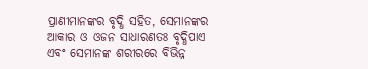ପ୍ରାଣୀମାନଙ୍କର ବୃଦ୍ଧି ସହିତ, ସେମାନଙ୍କର ଆକାର ଓ ଓଜନ ସାଧାରଣତଃ ବୃଦ୍ଧିପାଏ ଏବଂ ସେମାନଙ୍କ ଶରୀରରେ ବିଭିନ୍ନ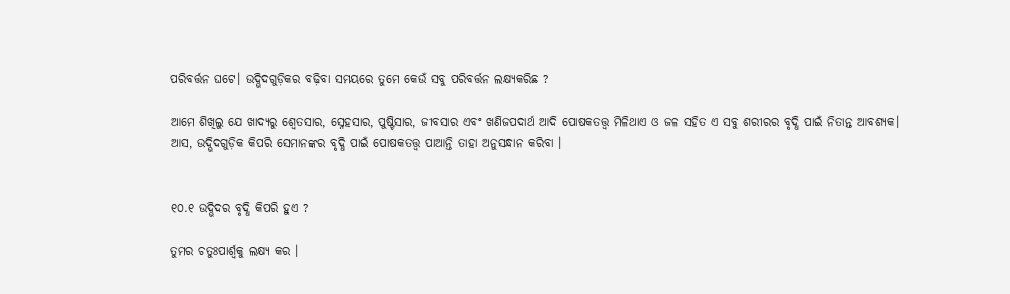ପରିବର୍ତ୍ତନ ଘଟେ। ଉଦ୍ଭିଦଗୁଡ଼ିକର ବଢ଼ିବା ସମୟରେ ତୁମେ କେଉଁ ସବୁ ପରିବର୍ତ୍ତନ ଲକ୍ଷ୍ୟକରିଛ ?

ଆମେ ଶିଖିଲୁ ଯେ ଖାଦ୍ୟରୁ ଶ୍ୱେତସାର, ସ୍ନେହସାର, ପୁଷ୍ଟିସାର, ଜୀବସାର ଏବଂ ଖଣିଜପଦାର୍ଥ ଆଦି ପୋଷକତତ୍ତ୍ୱ ମିଳିଥାଏ ଓ ଜଳ ସହିତ ଏ ସବୁ ଶରୀରର ବୃଦ୍ଧି ପାଇଁ ନିତାନ୍ତ ଆବଶ୍ୟକ। ଆସ, ଉଦ୍ଭିଦଗୁଡ଼ିକ କିପରି ସେମାନଙ୍କର ବୃଦ୍ଧି ପାଇଁ ପୋଷକତତ୍ତ୍ୱ ପାଆନ୍ତି ତାହା ଅନୁସନ୍ଧାନ କରିବା ।


୧୦.୧ ଉଦ୍ଭିଦର ବୃଦ୍ଧି କିପରି ହୁଏ ?

ତୁମର ଚତୁଃପାର୍ଶ୍ଵକୁ ଲକ୍ଷ୍ୟ କର ।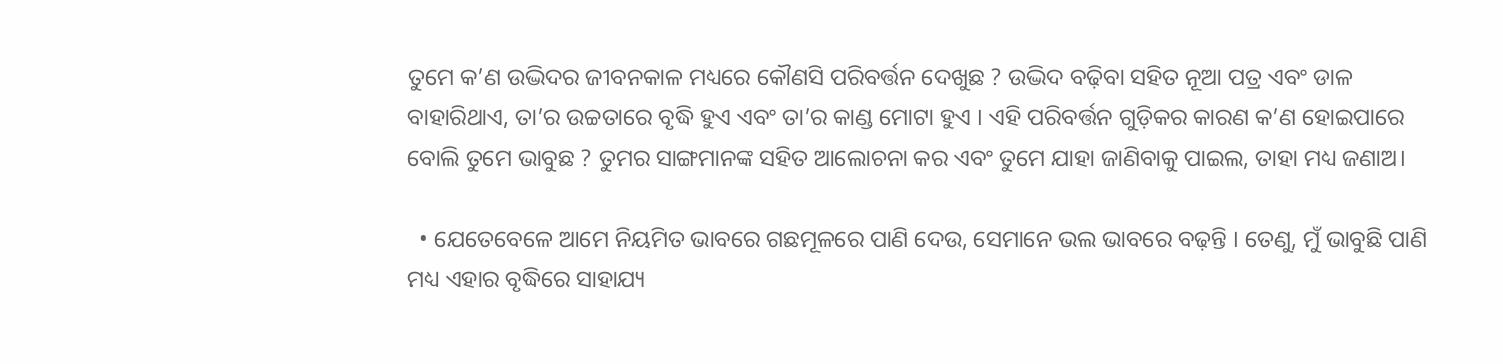ତୁମେ କ’ଣ ଉଦ୍ଭିଦର ଜୀବନକାଳ ମଧ୍ୟରେ କୌଣସି ପରିବର୍ତ୍ତନ ଦେଖୁଛ ? ଉଦ୍ଭିଦ ବଢ଼ିବା ସହିତ ନୂଆ ପତ୍ର ଏବଂ ଡାଳ ବାହାରିଥାଏ, ତା’ର ଉଚ୍ଚତାରେ ବୃଦ୍ଧି ହୁଏ ଏବଂ ତା’ର କାଣ୍ଡ ମୋଟା ହୁଏ । ଏହି ପରିବର୍ତ୍ତନ ଗୁଡ଼ିକର କାରଣ କ’ଣ ହୋଇପାରେ ବୋଲି ତୁମେ ଭାବୁଛ ? ତୁମର ସାଙ୍ଗମାନଙ୍କ ସହିତ ଆଲୋଚନା କର ଏବଂ ତୁମେ ଯାହା ଜାଣିବାକୁ ପାଇଲ, ତାହା ମଧ୍ୟ ଜଣାଅ।

  • ଯେତେବେଳେ ଆମେ ନିୟମିତ ଭାବରେ ଗଛମୂଳରେ ପାଣି ଦେଉ, ସେମାନେ ଭଲ ଭାବରେ ବଢ଼ନ୍ତି । ତେଣୁ, ମୁଁ ଭାବୁଛି ପାଣି ମଧ୍ୟ ଏହାର ବୃଦ୍ଧିରେ ସାହାଯ୍ୟ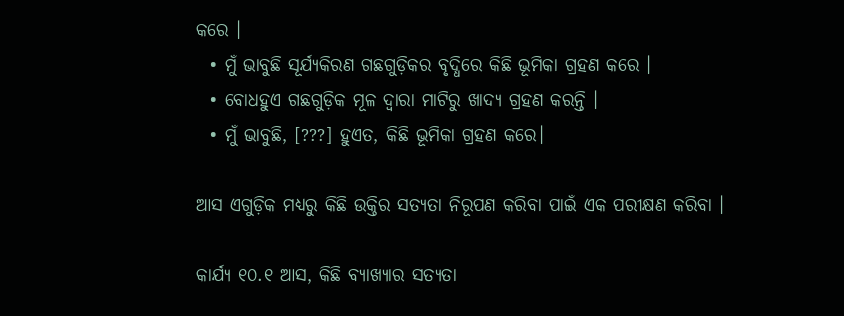କରେ ।
  • ମୁଁ ଭାବୁଛି ସୂର୍ଯ୍ୟକିରଣ ଗଛଗୁଡ଼ିକର ବୃଦ୍ଧିରେ କିଛି ଭୂମିକା ଗ୍ରହଣ କରେ ।
  • ବୋଧହୁଏ ଗଛଗୁଡ଼ିକ ମୂଳ ଦ୍ୱାରା ମାଟିରୁ ଖାଦ୍ୟ ଗ୍ରହଣ କରନ୍ତି ।
  • ମୁଁ ଭାବୁଛି, [???] ହୁଏତ, କିଛି ଭୂମିକା ଗ୍ରହଣ କରେ।

ଆସ ଏଗୁଡ଼ିକ ମଧ୍ୟରୁ କିଛି ଉକ୍ତିର ସତ୍ୟତା ନିରୂପଣ କରିବା ପାଇଁ ଏକ ପରୀକ୍ଷଣ କରିବା ।

କାର୍ଯ୍ୟ ୧୦.୧ ଆସ, କିଛି ବ୍ୟାଖ୍ୟାର ସତ୍ୟତା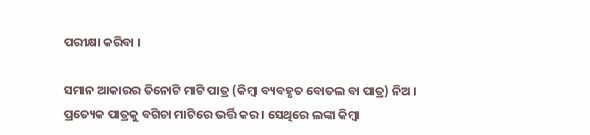ପରୀକ୍ଷା କରିବା ।

ସମାନ ଆକାରର ତିନୋଟି ମାଟି ପାତ୍ର (କିମ୍ବା ବ୍ୟବହୃତ ବୋତଲ ବା ପାତ୍ର) ନିଅ । ପ୍ରତ୍ୟେକ ପାତ୍ରକୁ ବଗିଚା ମାଟିରେ ଭର୍ତ୍ତି କର । ସେଥିରେ ଲଙ୍କା କିମ୍ବା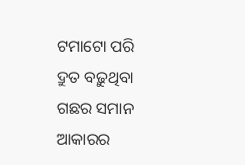ଟମାଟୋ ପରି ଦ୍ରୁତ ବଢ଼ୁଥିବା ଗଛର ସମାନ ଆକାରର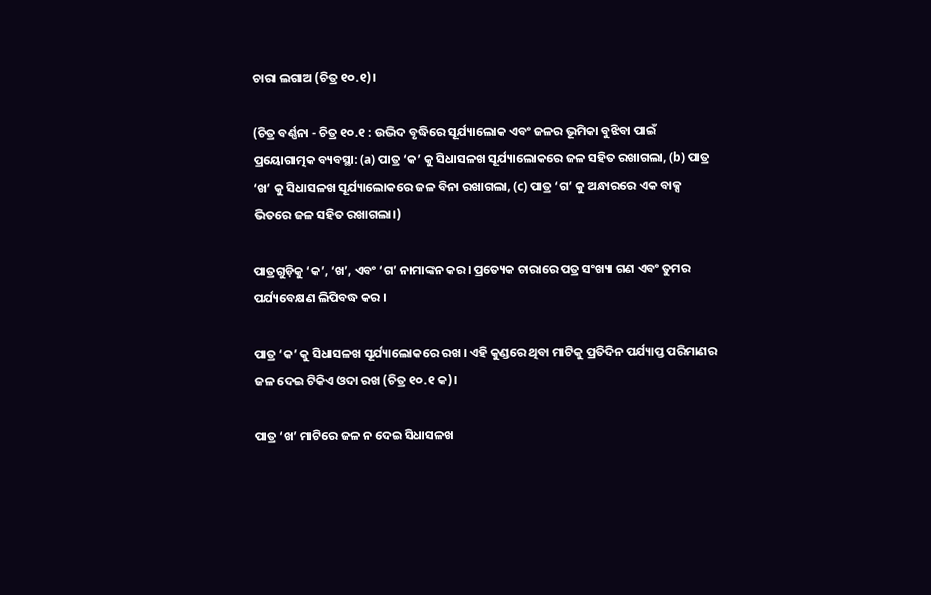ଚାରା ଲଗାଅ (ଚିତ୍ର ୧୦.୧)।

(ଚିତ୍ର ବର୍ଣ୍ଣନା - ଚିତ୍ର ୧୦.୧ : ଉଦ୍ଭିଦ ବୃଦ୍ଧିରେ ସୂର୍ଯ୍ୟାଲୋକ ଏବଂ ଜଳର ଭୂମିକା ବୁଝିବା ପାଇଁ ପ୍ରୟୋଗାତ୍ମକ ବ୍ୟବସ୍ଥା: (a) ପାତ୍ର ‘କ’ କୁ ସିଧାସଳଖ ସୂର୍ଯ୍ୟାଲୋକରେ ଜଳ ସହିତ ରଖାଗଲା, (b) ପାତ୍ର ‘ଖ’ କୁ ସିଧାସଳଖ ସୂର୍ଯ୍ୟାଲୋକରେ ଜଳ ବିନା ରଖାଗଲା, (c) ପାତ୍ର ‘ଗ’ କୁ ଅନ୍ଧାରରେ ଏକ ବାକ୍ସ ଭିତରେ ଜଳ ସହିତ ରଖାଗଲା।)

ପାତ୍ରଗୁଡ଼ିକୁ ‘କ’, ‘ଖ’, ଏବଂ ‘ଗ’ ନାମାଙ୍କନ କର। ପ୍ରତ୍ୟେକ ଚାରାରେ ପତ୍ର ସଂଖ୍ୟା ଗଣ ଏବଂ ତୁମର ପର୍ଯ୍ୟବେକ୍ଷଣ ଲିପିବଦ୍ଧ କର ।

ପାତ୍ର ‘କ’ କୁ ସିଧାସଳଖ ସୂର୍ଯ୍ୟାଲୋକରେ ରଖ । ଏହି କୁଣ୍ଡରେ ଥିବା ମାଟିକୁ ପ୍ରତିଦିନ ପର୍ଯ୍ୟାପ୍ତ ପରିମାଣର ଜଳ ଦେଇ ଟିକିଏ ଓଦା ରଖ (ଚିତ୍ର ୧୦.୧ କ)।

ପାତ୍ର ‘ଖ’ ମାଟିରେ ଜଳ ନ ଦେଇ ସିଧାସଳଖ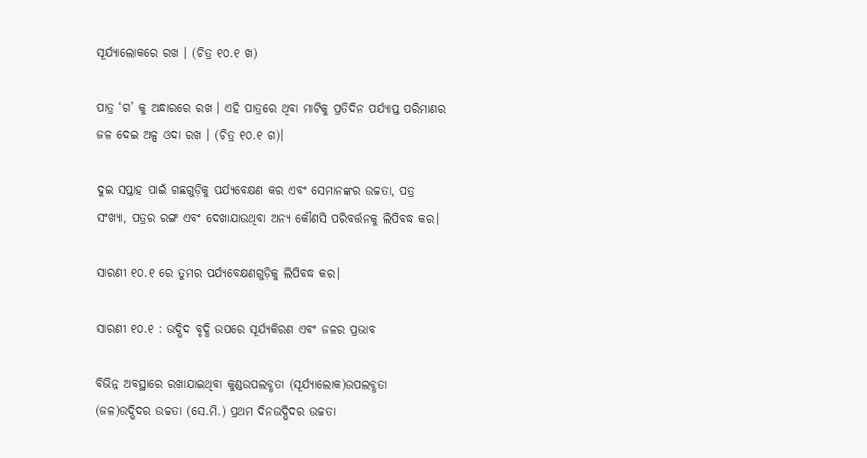ସୂର୍ଯ୍ୟାଲୋକରେ ରଖ । (ଚିତ୍ର ୧୦.୧ ଖ)

ପାତ୍ର ‘ଗ’ କୁ ଅନ୍ଧାରରେ ରଖ । ଏହି ପାତ୍ରରେ ଥିବା ମାଟିକୁ ପ୍ରତିଦିନ ପର୍ଯ୍ୟାପ୍ତ ପରିମାଣର ଜଳ ଦେଇ ଅଳ୍ପ ଓଦା ରଖ । (ଚିତ୍ର ୧୦.୧ ଗ)।

ଦୁଇ ସପ୍ତାହ ପାଇଁ ଗଛଗୁଡ଼ିକୁ ପର୍ଯ୍ୟବେକ୍ଷଣ କର ଏବଂ ସେମାନଙ୍କର ଉଚ୍ଚତା, ପତ୍ର ସଂଖ୍ୟା, ପତ୍ରର ରଙ୍ଗ ଏବଂ ଦେଖାଯାଉଥିବା ଅନ୍ୟ କୌଣସି ପରିବର୍ତ୍ତନକୁ ଲିପିବଦ୍ଧ କର।

ସାରଣୀ ୧୦.୧ ରେ ତୁମର ପର୍ଯ୍ୟବେକ୍ଷଣଗୁଡ଼ିକୁ ଲିପିବଦ୍ଧ କର।

ସାରଣୀ ୧୦.୧ : ଉଦ୍ଭିଦ ବୃଦ୍ଧି ଉପରେ ସୂର୍ଯ୍ୟକିରଣ ଏବଂ ଜଳର ପ୍ରଭାବ

ବିଭିନ୍ନ ଅବସ୍ଥାରେ ରଖାଯାଇଥିବା କୁଣ୍ଡଉପଲବ୍ଧତା (ସୂର୍ଯ୍ୟାଲୋକ)ଉପଲବ୍ଧତା (ଜଳ)ଉଦ୍ଭିଦର ଉଚ୍ଚତା (ସେ.ମି.) ପ୍ରଥମ ଦିନଉଦ୍ଭିଦର ଉଚ୍ଚତା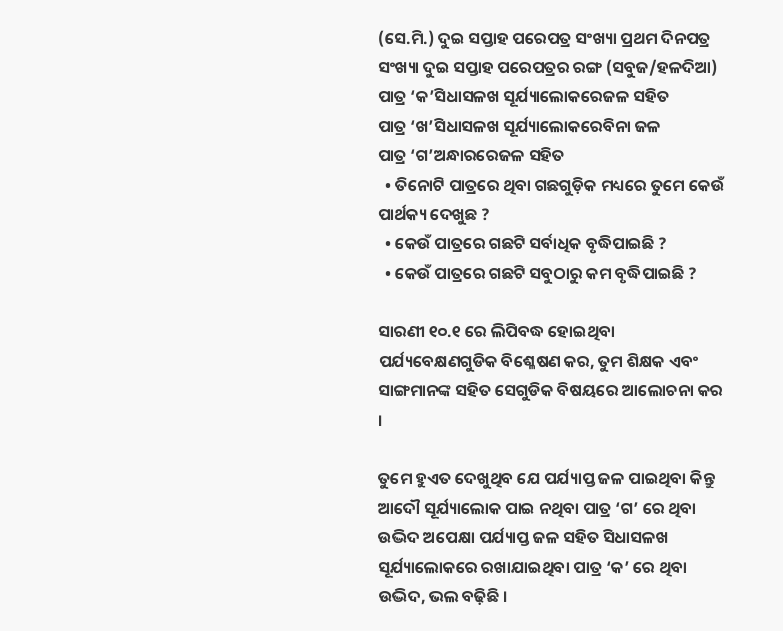(ସେ.ମି.) ଦୁଇ ସପ୍ତାହ ପରେପତ୍ର ସଂଖ୍ୟା ପ୍ରଥମ ଦିନପତ୍ର ସଂଖ୍ୟା ଦୁଇ ସପ୍ତାହ ପରେପତ୍ରର ରଙ୍ଗ (ସବୁଜ/ହଳଦିଆ)
ପାତ୍ର ‘କ’ସିଧାସଳଖ ସୂର୍ଯ୍ୟାଲୋକରେଜଳ ସହିତ
ପାତ୍ର ‘ଖ’ସିଧାସଳଖ ସୂର୍ଯ୍ୟାଲୋକରେବିନା ଜଳ
ପାତ୍ର ‘ଗ’ଅନ୍ଧାରରେଜଳ ସହିତ
  • ତିନୋଟି ପାତ୍ରରେ ଥିବା ଗଛଗୁଡ଼ିକ ମଧ୍ୟରେ ତୁମେ କେଉଁ ପାର୍ଥକ୍ୟ ଦେଖୁଛ ?
  • କେଉଁ ପାତ୍ରରେ ଗଛଟି ସର୍ବାଧିକ ବୃଦ୍ଧିପାଇଛି ?
  • କେଉଁ ପାତ୍ରରେ ଗଛଟି ସବୁଠାରୁ କମ ବୃଦ୍ଧିପାଇଛି ?

ସାରଣୀ ୧୦.୧ ରେ ଲିପିବଦ୍ଧ ହୋଇଥିବା ପର୍ଯ୍ୟବେକ୍ଷଣଗୁଡିକ ବିଶ୍ଳେଷଣ କର, ତୁମ ଶିକ୍ଷକ ଏବଂ ସାଙ୍ଗମାନଙ୍କ ସହିତ ସେଗୁଡିକ ବିଷୟରେ ଆଲୋଚନା କର ।

ତୁମେ ହୁଏତ ଦେଖୁଥିବ ଯେ ପର୍ଯ୍ୟାପ୍ତ ଜଳ ପାଇଥିବା କିନ୍ତୁ ଆଦୌ ସୂର୍ଯ୍ୟାଲୋକ ପାଇ ନଥିବା ପାତ୍ର ‘ଗ’ ରେ ଥିବା ଉଦ୍ଭିଦ ଅପେକ୍ଷା ପର୍ଯ୍ୟାପ୍ତ ଜଳ ସହିତ ସିଧାସଳଖ ସୂର୍ଯ୍ୟାଲୋକରେ ରଖାଯାଇଥିବା ପାତ୍ର ‘କ’ ରେ ଥିବା ଉଦ୍ଭିଦ, ଭଲ ବଢ଼ିଛି ।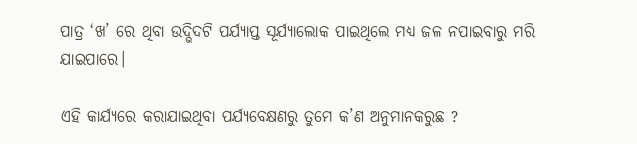ପାତ୍ର ‘ଖ’ ରେ ଥିବା ଉଦ୍ଭିଦଟି ପର୍ଯ୍ୟାପ୍ତ ସୂର୍ଯ୍ୟାଲୋକ ପାଇଥିଲେ ମଧ୍ୟ ଜଳ ନପାଇବାରୁ ମରି ଯାଇପାରେ।

ଏହି କାର୍ଯ୍ୟରେ କରାଯାଇଥିବା ପର୍ଯ୍ୟବେକ୍ଷଣରୁ ତୁମେ କ’ଣ ଅନୁମାନକରୁଛ ?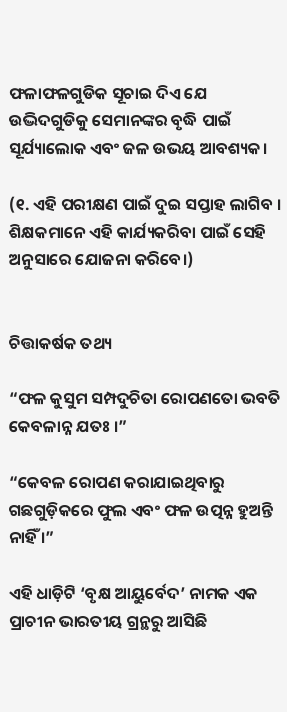ଫଳାଫଳଗୁଡିକ ସୂଚାଇ ଦିଏ ଯେ ଉଦ୍ଭିଦଗୁଡିକୁ ସେମାନଙ୍କର ବୃଦ୍ଧି ପାଇଁ ସୂର୍ଯ୍ୟାଲୋକ ଏବଂ ଜଳ ଉଭୟ ଆବଶ୍ୟକ।

(୧. ଏହି ପରୀକ୍ଷଣ ପାଇଁ ଦୁଇ ସପ୍ତାହ ଲାଗିବ । ଶିକ୍ଷକମାନେ ଏହି କାର୍ଯ୍ୟକରିବା ପାଇଁ ସେହି ଅନୁସାରେ ଯୋଜନା କରିବେ।)


ଚିତ୍ତାକର୍ଷକ ତଥ୍ୟ

“ଫଳ କୁସୁମ ସମ୍ପଦୁଚିତା ରୋପଣତୋ ଭବତି କେବଳାନ୍ନ ଯତଃ ।”

“କେବଳ ରୋପଣ କରାଯାଇଥିବାରୁ ଗଛଗୁଡ଼ିକରେ ଫୁଲ ଏବଂ ଫଳ ଉତ୍ପନ୍ନ ହୁଅନ୍ତି ନାହିଁ ।”

ଏହି ଧାଡ଼ିଟି ‘ବୃକ୍ଷ ଆୟୁର୍ବେଦ’ ନାମକ ଏକ ପ୍ରାଚୀନ ଭାରତୀୟ ଗ୍ରନ୍ଥରୁ ଆସିଛି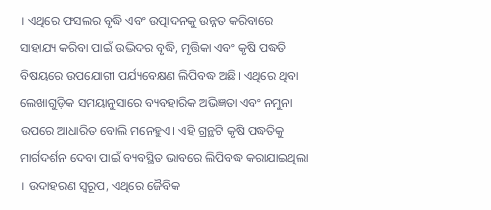। ଏଥିରେ ଫସଲର ବୃଦ୍ଧି ଏବଂ ଉତ୍ପାଦନକୁ ଉନ୍ନତ କରିବାରେ ସାହାଯ୍ୟ କରିବା ପାଇଁ ଉଦ୍ଭିଦର ବୃଦ୍ଧି, ମୃତ୍ତିକା ଏବଂ କୃଷି ପଦ୍ଧତି ବିଷୟରେ ଉପଯୋଗୀ ପର୍ଯ୍ୟବେକ୍ଷଣ ଲିପିବଦ୍ଧ ଅଛି। ଏଥିରେ ଥିବା ଲେଖାଗୁଡ଼ିକ ସମୟାନୁସାରେ ବ୍ୟବହାରିକ ଅଭିଜ୍ଞତା ଏବଂ ନମୁନା ଉପରେ ଆଧାରିତ ବୋଲି ମନେହୁଏ। ଏହି ଗ୍ରନ୍ଥଟି କୃଷି ପଦ୍ଧତିକୁ ମାର୍ଗଦର୍ଶନ ଦେବା ପାଇଁ ବ୍ୟବସ୍ଥିତ ଭାବରେ ଲିପିବଦ୍ଧ କରାଯାଇଥିଲା । ଉଦାହରଣ ସ୍ୱରୂପ, ଏଥିରେ ଜୈବିକ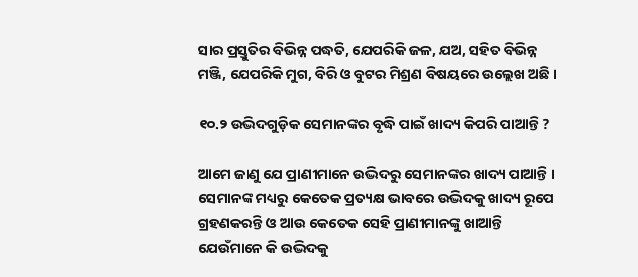ସାର ପ୍ରସ୍ତୁତିର ବିଭିନ୍ନ ପଦ୍ଧତି, ଯେପରିକି ଜଳ, ଯଅ, ସହିତ ବିଭିନ୍ନ ମଞ୍ଜି, ଯେପରିକି ମୁଗ, ବିରି ଓ ବୁଟର ମିଶ୍ରଣ ବିଷୟରେ ଉଲ୍ଲେଖ ଅଛି ।

୧୦.୨ ଉଦ୍ଭିଦଗୁଡ଼ିକ ସେମାନଙ୍କର ବୃଦ୍ଧି ପାଇଁ ଖାଦ୍ୟ କିପରି ପାଆନ୍ତି ?

ଆମେ ଜାଣୁ ଯେ ପ୍ରାଣୀମାନେ ଉଦ୍ଭିଦରୁ ସେମାନଙ୍କର ଖାଦ୍ୟ ପାଆନ୍ତି । ସେମାନଙ୍କ ମଧ୍ୟରୁ କେତେକ ପ୍ରତ୍ୟକ୍ଷ ଭାବରେ ଉଦ୍ଭିଦକୁ ଖାଦ୍ୟ ରୂପେ ଗ୍ରହଣକରନ୍ତି ଓ ଆଉ କେତେକ ସେହି ପ୍ରାଣୀମାନଙ୍କୁ ଖାଆନ୍ତି ଯେଉଁମାନେ କି ଉଦ୍ଭିଦକୁ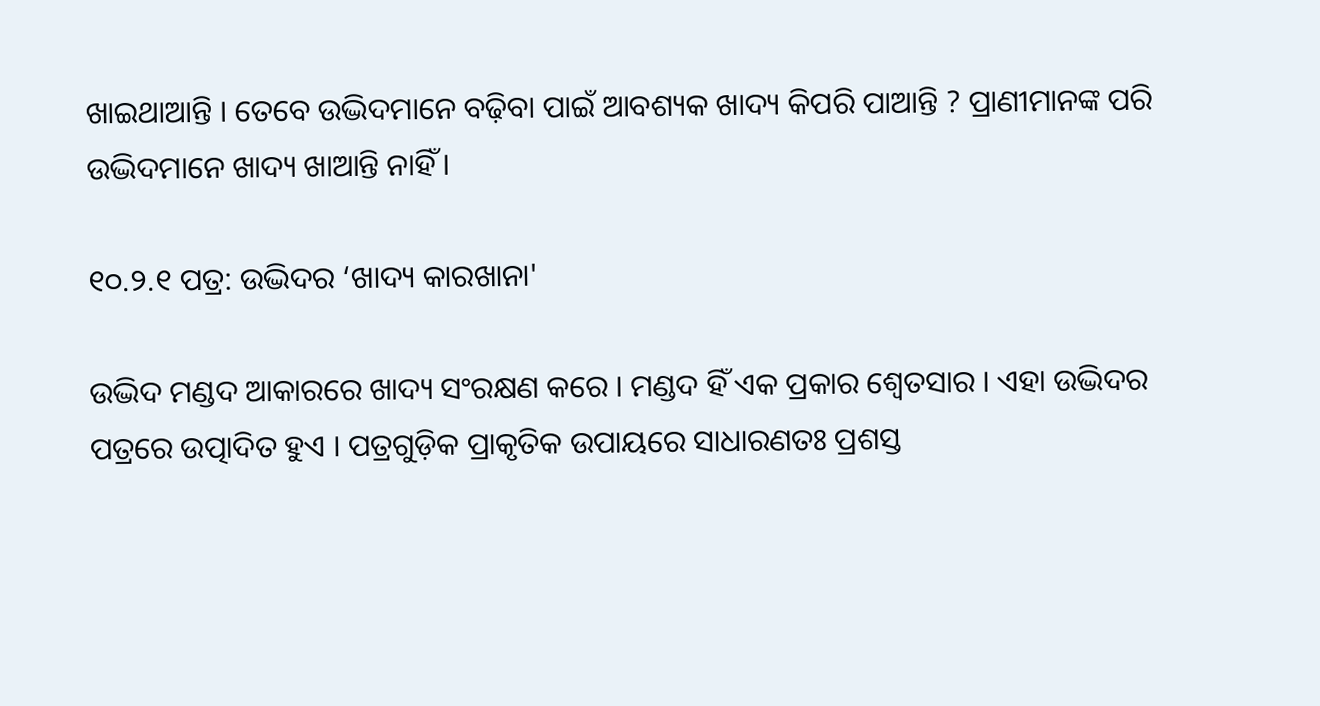ଖାଇଥାଆନ୍ତି । ତେବେ ଉଦ୍ଭିଦମାନେ ବଢ଼ିବା ପାଇଁ ଆବଶ୍ୟକ ଖାଦ୍ୟ କିପରି ପାଆନ୍ତି ? ପ୍ରାଣୀମାନଙ୍କ ପରି ଉଦ୍ଭିଦମାନେ ଖାଦ୍ୟ ଖାଆନ୍ତି ନାହିଁ ।

୧୦.୨.୧ ପତ୍ର: ଉଦ୍ଭିଦର ‘ଖାଦ୍ୟ କାରଖାନା'

ଉଦ୍ଭିଦ ମଣ୍ଡଦ ଆକାରରେ ଖାଦ୍ୟ ସଂରକ୍ଷଣ କରେ । ମଣ୍ଡଦ ହିଁ ଏକ ପ୍ରକାର ଶ୍ୱେତସାର । ଏହା ଉଦ୍ଭିଦର ପତ୍ରରେ ଉତ୍ପାଦିତ ହୁଏ । ପତ୍ରଗୁଡ଼ିକ ପ୍ରାକୃତିକ ଉପାୟରେ ସାଧାରଣତଃ ପ୍ରଶସ୍ତ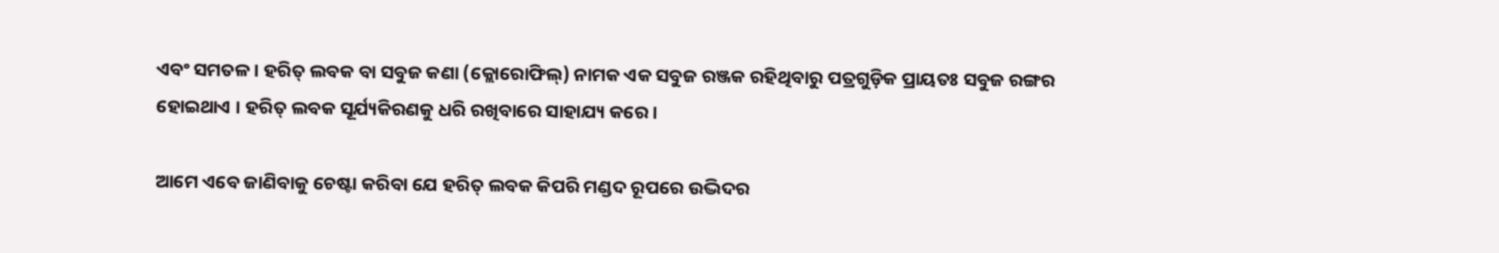ଏବଂ ସମତଳ । ହରିତ୍ ଲବକ ବା ସବୁଜ କଣା (କ୍ଲୋରୋଫିଲ୍) ନାମକ ଏକ ସବୁଜ ରଞ୍ଜକ ରହିଥିବାରୁ ପତ୍ରଗୁଡ଼ିକ ପ୍ରାୟତଃ ସବୁଜ ରଙ୍ଗର ହୋଇଥାଏ । ହରିତ୍ ଲବକ ସୂର୍ଯ୍ୟକିରଣକୁ ଧରି ରଖିବାରେ ସାହାଯ୍ୟ କରେ।

ଆମେ ଏବେ ଜାଣିବାକୁ ଚେଷ୍ଟା କରିବା ଯେ ହରିତ୍ ଲବକ କିପରି ମଣ୍ଡଦ ରୂପରେ ଉଦ୍ଭିଦର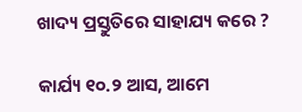ଖାଦ୍ୟ ପ୍ରସ୍ତୁତିରେ ସାହାଯ୍ୟ କରେ ?

କାର୍ଯ୍ୟ ୧୦.୨ ଆସ, ଆମେ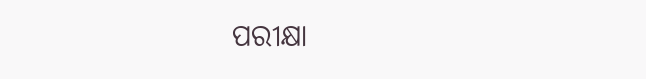ପରୀକ୍ଷା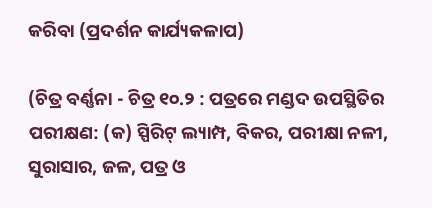କରିବା (ପ୍ରଦର୍ଶନ କାର୍ଯ୍ୟକଳାପ)

(ଚିତ୍ର ବର୍ଣ୍ଣନା - ଚିତ୍ର ୧୦.୨ : ପତ୍ରରେ ମଣ୍ଡଦ ଉପସ୍ଥିତିର ପରୀକ୍ଷଣ: (କ) ସ୍ପିରିଟ୍ ଲ୍ୟାମ୍ପ, ବିକର, ପରୀକ୍ଷା ନଳୀ, ସୁରାସାର, ଜଳ, ପତ୍ର ଓ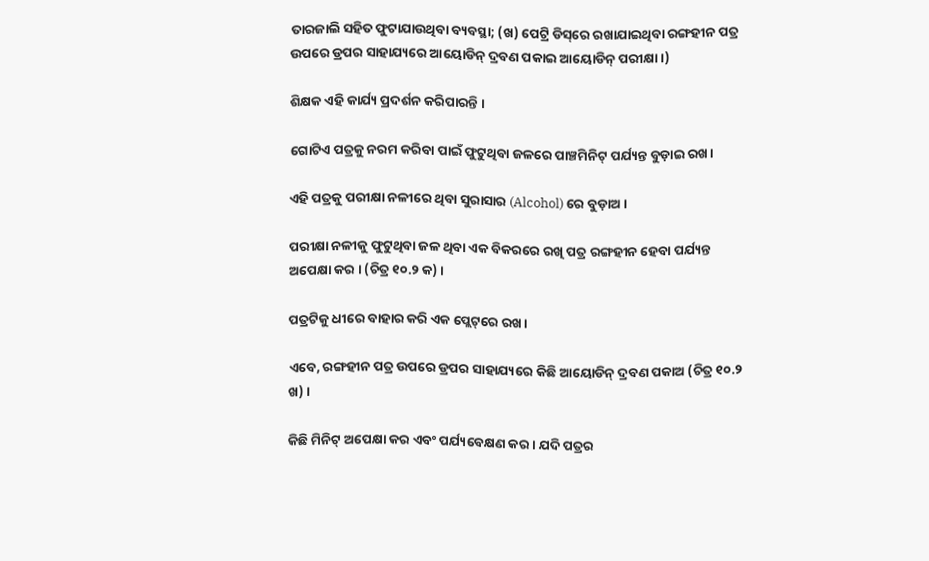ତାରଜାଲି ସହିତ ଫୁଟାଯାଉଥିବା ବ୍ୟବସ୍ଥା; (ଖ) ପେଟ୍ରି ଡିସ୍‌ରେ ରଖାଯାଇଥିବା ରଙ୍ଗହୀନ ପତ୍ର ଉପରେ ଡ୍ରପର ସାହାଯ୍ୟରେ ଆୟୋଡିନ୍ ଦ୍ରବଣ ପକାଇ ଆୟୋଡିନ୍ ପରୀକ୍ଷା।)

ଶିକ୍ଷକ ଏହି କାର୍ଯ୍ୟ ପ୍ରଦର୍ଶନ କରିପାରନ୍ତି ।

ଗୋଟିଏ ପତ୍ରକୁ ନରମ କରିବା ପାଇଁ ଫୁଟୁଥିବା ଜଳରେ ପାଞ୍ଚମିନିଟ୍ ପର୍ଯ୍ୟନ୍ତ ବୁଡ଼ାଇ ରଖ।

ଏହି ପତ୍ରକୁ ପରୀକ୍ଷା ନଳୀରେ ଥିବା ସୁରାସାର (Alcohol) ରେ ବୁଡ଼ାଅ ।

ପରୀକ୍ଷା ନଳୀକୁ ଫୁଟୁଥିବା ଜଳ ଥିବା ଏକ ବିକରରେ ରଖି ପତ୍ର ରଙ୍ଗହୀନ ହେବା ପର୍ଯ୍ୟନ୍ତ ଅପେକ୍ଷା କର । (ଚିତ୍ର ୧୦.୨ କ) ।

ପତ୍ରଟିକୁ ଧୀରେ ବାହାର କରି ଏକ ପ୍ଲେଟ୍‌ରେ ରଖ।

ଏବେ, ରଙ୍ଗହୀନ ପତ୍ର ଉପରେ ଡ୍ରପର ସାହାଯ୍ୟରେ କିଛି ଆୟୋଡିନ୍ ଦ୍ରବଣ ପକାଅ (ଚିତ୍ର ୧୦.୨ ଖ) ।

କିଛି ମିନିଟ୍ ଅପେକ୍ଷା କର ଏବଂ ପର୍ଯ୍ୟବେକ୍ଷଣ କର । ଯଦି ପତ୍ରର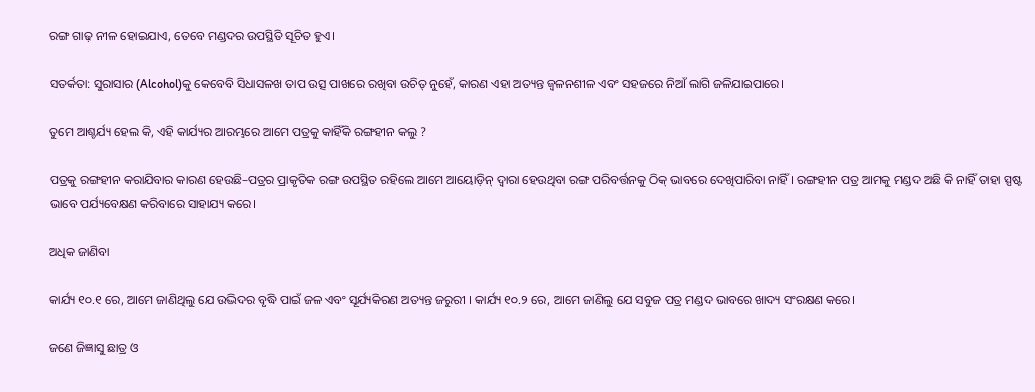ରଙ୍ଗ ଗାଢ଼ ନୀଳ ହୋଇଯାଏ, ତେବେ ମଣ୍ଡଦର ଉପସ୍ଥିତି ସୂଚିତ ହୁଏ।

ସତର୍କତା: ସୁରାସାର (Alcohol)କୁ କେବେବି ସିଧାସଳଖ ତାପ ଉତ୍ସ ପାଖରେ ରଖିବା ଉଚିତ୍ ନୁହେଁ, କାରଣ ଏହା ଅତ୍ୟନ୍ତ ଜ୍ଵଳନଶୀଳ ଏବଂ ସହଜରେ ନିଆଁ ଲାଗି ଜଳିଯାଇପାରେ।

ତୁମେ ଆଶ୍ଚର୍ଯ୍ୟ ହେଲ କି, ଏହି କାର୍ଯ୍ୟର ଆରମ୍ଭରେ ଆମେ ପତ୍ରକୁ କାହିଁକି ରଙ୍ଗହୀନ କଲୁ ?

ପତ୍ରକୁ ରଙ୍ଗହୀନ କରାଯିବାର କାରଣ ହେଉଛି–ପତ୍ରର ପ୍ରାକୃତିକ ରଙ୍ଗ ଉପସ୍ଥିତ ରହିଲେ ଆମେ ଆୟୋଡ଼ିନ୍‌ ଦ୍ୱାରା ହେଉଥିବା ରଙ୍ଗ ପରିବର୍ତ୍ତନକୁ ଠିକ୍ ଭାବରେ ଦେଖିପାରିବା ନାହିଁ । ରଙ୍ଗହୀନ ପତ୍ର ଆମକୁ ମଣ୍ଡଦ ଅଛି କି ନାହିଁ ତାହା ସ୍ପଷ୍ଟ ଭାବେ ପର୍ଯ୍ୟବେକ୍ଷଣ କରିବାରେ ସାହାଯ୍ୟ କରେ।

ଅଧିକ ଜାଣିବା

କାର୍ଯ୍ୟ ୧୦.୧ ରେ, ଆମେ ଜାଣିଥିଲୁ ଯେ ଉଦ୍ଭିଦର ବୃଦ୍ଧି ପାଇଁ ଜଳ ଏବଂ ସୂର୍ଯ୍ୟକିରଣ ଅତ୍ୟନ୍ତ ଜରୁରୀ । କାର୍ଯ୍ୟ ୧୦.୨ ରେ, ଆମେ ଜାଣିଲୁ ଯେ ସବୁଜ ପତ୍ର ମଣ୍ଡଦ ଭାବରେ ଖାଦ୍ୟ ସଂରକ୍ଷଣ କରେ।

ଜଣେ ଜିଜ୍ଞାସୁ ଛାତ୍ର ଓ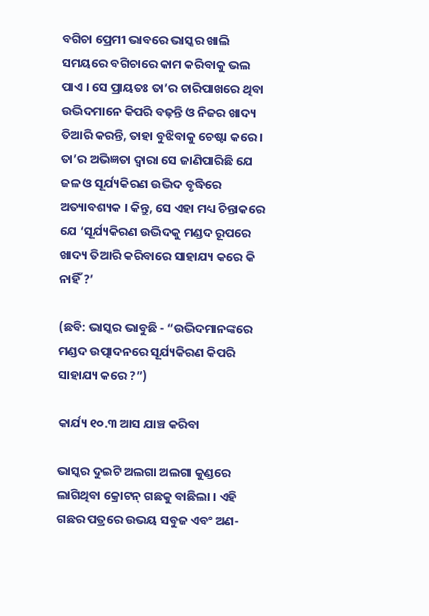ବଗିଚା ପ୍ରେମୀ ଭାବରେ ଭାସ୍କର ଖାଲି ସମୟରେ ବଗିଚାରେ କାମ କରିବାକୁ ଭଲ ପାଏ । ସେ ପ୍ରାୟତଃ ତା’ର ଚାରିପାଖରେ ଥିବା ଉଦ୍ଭିଦମାନେ କିପରି ବଢ଼ନ୍ତି ଓ ନିଜର ଖାଦ୍ୟ ତିଆରି କରନ୍ତି, ତାହା ବୁଝିବାକୁ ଚେଷ୍ଟା କରେ । ତା’ର ଅଭିଜ୍ଞତା ଦ୍ୱାରା ସେ ଜାଣିପାରିଛି ଯେ ଜଳ ଓ ସୂର୍ଯ୍ୟକିରଣ ଉଦ୍ଭିଦ ବୃଦ୍ଧିରେ ଅତ୍ୟାବଶ୍ୟକ । କିନ୍ତୁ, ସେ ଏହା ମଧ୍ୟ ଚିନ୍ତାକରେ ଯେ ‘ସୂର୍ଯ୍ୟକିରଣ ଉଦ୍ଭିଦକୁ ମଣ୍ଡଦ ରୂପରେ ଖାଦ୍ୟ ତିଆରି କରିବାରେ ସାହାଯ୍ୟ କରେ କି ନାହିଁ ?’

(ଛବି: ଭାସ୍କର ଭାବୁଛି - “ଉଦ୍ଭିଦମାନଙ୍କରେ ମଣ୍ଡଦ ଉତ୍ପାଦନରେ ସୂର୍ଯ୍ୟକିରଣ କିପରି ସାହାଯ୍ୟ କରେ ?”)

କାର୍ଯ୍ୟ ୧୦.୩ ଆସ ଯାଞ୍ଚ କରିବା

ଭାସ୍କର ଦୁଇଟି ଅଲଗା ଅଲଗା କୁଣ୍ଡରେ ଲାଗିଥିବା କ୍ରୋଟନ୍ ଗଛକୁ ବାଛିଲା । ଏହି ଗଛର ପତ୍ରରେ ଉଭୟ ସବୁଜ ଏବଂ ଅଣ-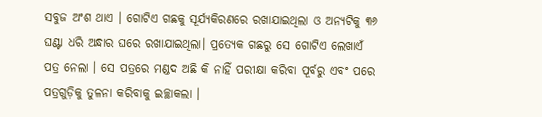ସବୁଜ ଅଂଶ ଥାଏ । ଗୋଟିଏ ଗଛକୁ ସୂର୍ଯ୍ୟକିରଣରେ ରଖାଯାଇଥିଲା ଓ ଅନ୍ୟଟିକୁ ୩୬ ଘଣ୍ଟା ଧରି ଅନ୍ଧାର ଘରେ ରଖାଯାଇଥିଲା। ପ୍ରତ୍ୟେକ ଗଛରୁ ସେ ଗୋଟିଏ ଲେଖାଏଁ ପତ୍ର ନେଲା । ସେ ପତ୍ରରେ ମଣ୍ଡଦ ଅଛି କି ନାହିଁ ପରୀକ୍ଷା କରିବା ପୂର୍ବରୁ ଏବଂ ପରେ ପତ୍ରଗୁଡ଼ିକୁ ତୁଳନା କରିବାକୁ ଇଚ୍ଛାକଲା ।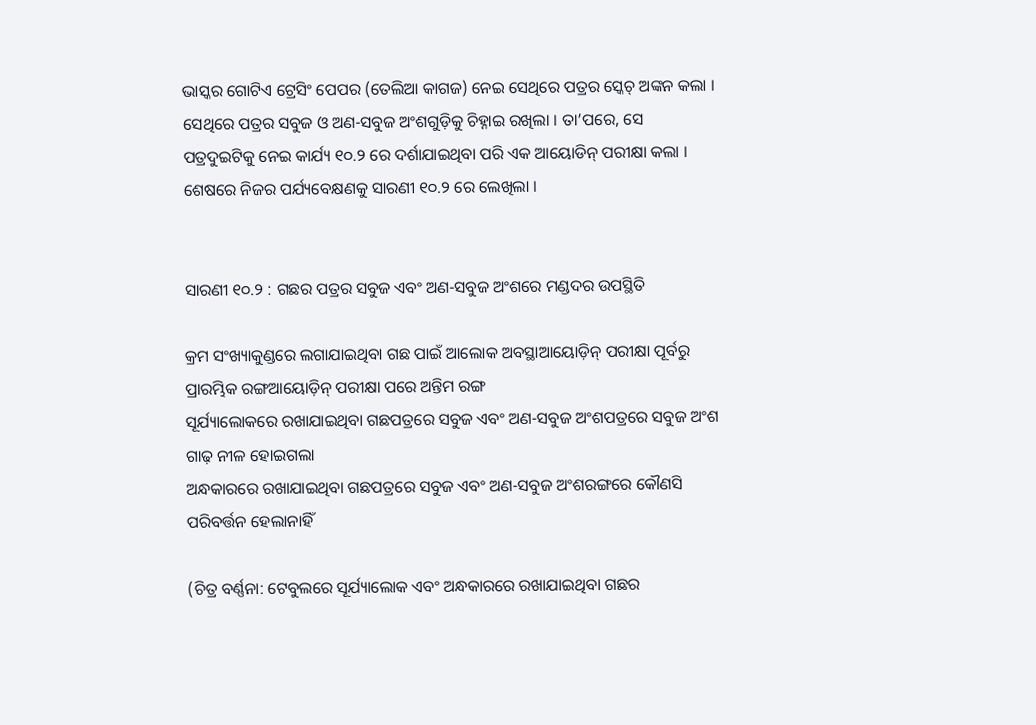ଭାସ୍କର ଗୋଟିଏ ଟ୍ରେସିଂ ପେପର (ତେଲିଆ କାଗଜ) ନେଇ ସେଥିରେ ପତ୍ରର ସ୍କେଚ୍ ଅଙ୍କନ କଲା । ସେଥିରେ ପତ୍ରର ସବୁଜ ଓ ଅଣ-ସବୁଜ ଅଂଶଗୁଡ଼ିକୁ ଚିହ୍ନାଇ ରଖିଲା । ତା’ପରେ, ସେ ପତ୍ରଦୁଇଟିକୁ ନେଇ କାର୍ଯ୍ୟ ୧୦.୨ ରେ ଦର୍ଶାଯାଇଥିବା ପରି ଏକ ଆୟୋଡିନ୍ ପରୀକ୍ଷା କଲା । ଶେଷରେ ନିଜର ପର୍ଯ୍ୟବେକ୍ଷଣକୁ ସାରଣୀ ୧୦.୨ ରେ ଲେଖିଲା ।


ସାରଣୀ ୧୦.୨ : ଗଛର ପତ୍ରର ସବୁଜ ଏବଂ ଅଣ-ସବୁଜ ଅଂଶରେ ମଣ୍ଡଦର ଉପସ୍ଥିତି

କ୍ରମ ସଂଖ୍ୟାକୁଣ୍ଡରେ ଲଗାଯାଇଥିବା ଗଛ ପାଇଁ ଆଲୋକ ଅବସ୍ଥାଆୟୋଡ଼ିନ୍ ପରୀକ୍ଷା ପୂର୍ବରୁ ପ୍ରାରମ୍ଭିକ ରଙ୍ଗଆୟୋଡ଼ିନ୍ ପରୀକ୍ଷା ପରେ ଅନ୍ତିମ ରଙ୍ଗ
ସୂର୍ଯ୍ୟାଲୋକରେ ରଖାଯାଇଥିବା ଗଛପତ୍ରରେ ସବୁଜ ଏବଂ ଅଣ-ସବୁଜ ଅଂଶପତ୍ରରେ ସବୁଜ ଅଂଶ ଗାଢ଼ ନୀଳ ହୋଇଗଲା
ଅନ୍ଧକାରରେ ରଖାଯାଇଥିବା ଗଛପତ୍ରରେ ସବୁଜ ଏବଂ ଅଣ-ସବୁଜ ଅଂଶରଙ୍ଗରେ କୌଣସି ପରିବର୍ତ୍ତନ ହେଲାନାହିଁ

(ଚିତ୍ର ବର୍ଣ୍ଣନା: ଟେବୁଲରେ ସୂର୍ଯ୍ୟାଲୋକ ଏବଂ ଅନ୍ଧକାରରେ ରଖାଯାଇଥିବା ଗଛର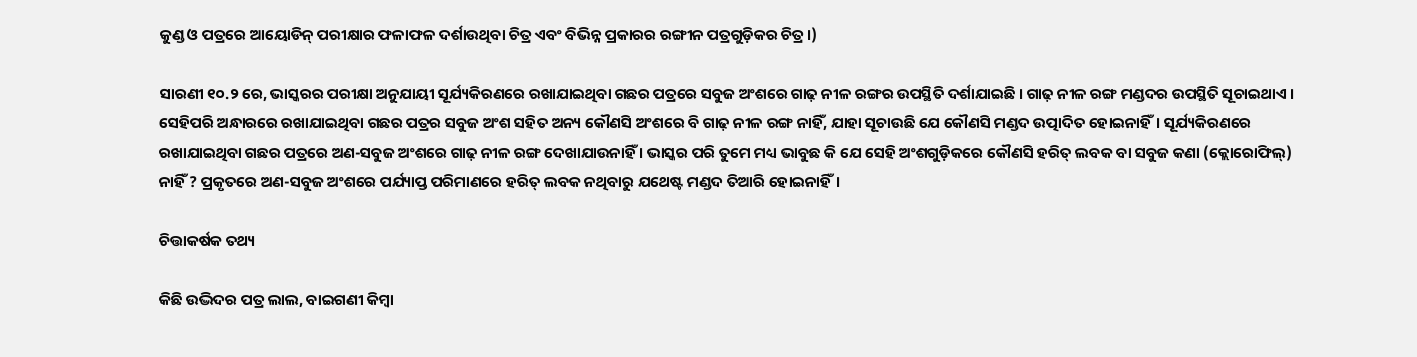କୁଣ୍ଡ ଓ ପତ୍ରରେ ଆୟୋଡିନ୍ ପରୀକ୍ଷାର ଫଳାଫଳ ଦର୍ଶାଉଥିବା ଚିତ୍ର ଏବଂ ବିଭିନ୍ନ ପ୍ରକାରର ରଙ୍ଗୀନ ପତ୍ରଗୁଡ଼ିକର ଚିତ୍ର।)

ସାରଣୀ ୧୦.୨ ରେ, ଭାସ୍କରର ପରୀକ୍ଷା ଅନୁଯାୟୀ ସୂର୍ଯ୍ୟକିରଣରେ ରଖାଯାଇଥିବା ଗଛର ପତ୍ରରେ ସବୁଜ ଅଂଶରେ ଗାଢ଼ ନୀଳ ରଙ୍ଗର ଉପସ୍ଥିତି ଦର୍ଶାଯାଇଛି । ଗାଢ଼ ନୀଳ ରଙ୍ଗ ମଣ୍ଡଦର ଉପସ୍ଥିତି ସୂଚାଇଥାଏ । ସେହିପରି ଅନ୍ଧାରରେ ରଖାଯାଇଥିବା ଗଛର ପତ୍ରର ସବୁଜ ଅଂଶ ସହିତ ଅନ୍ୟ କୌଣସି ଅଂଶରେ ବି ଗାଢ଼ ନୀଳ ରଙ୍ଗ ନାହିଁ, ଯାହା ସୂଚାଉଛି ଯେ କୌଣସି ମଣ୍ଡଦ ଉତ୍ପାଦିତ ହୋଇନାହିଁ। ସୂର୍ଯ୍ୟକିରଣରେ ରଖାଯାଇଥିବା ଗଛର ପତ୍ରରେ ଅଣ-ସବୁଜ ଅଂଶରେ ଗାଢ଼ ନୀଳ ରଙ୍ଗ ଦେଖାଯାଉନାହିଁ । ଭାସ୍କର ପରି ତୁମେ ମଧ୍ୟ ଭାବୁଛ କି ଯେ ସେହି ଅଂଶଗୁଡ଼ିକରେ କୌଣସି ହରିତ୍ ଲବକ ବା ସବୁଜ କଣା (କ୍ଲୋରୋଫିଲ୍) ନାହିଁ ? ପ୍ରକୃତରେ ଅଣ-ସବୁଜ ଅଂଶରେ ପର୍ଯ୍ୟାପ୍ତ ପରିମାଣରେ ହରିତ୍ ଲବକ ନ‌ଥିବାରୁ ଯଥେଷ୍ଟ ମଣ୍ଡଦ ତିଆରି ହୋଇନାହିଁ।

ଚିତ୍ତାକର୍ଷକ ତଥ୍ୟ

କିଛି ଉଦ୍ଭିଦର ପତ୍ର ଲାଲ, ବାଇଗଣୀ କିମ୍ବା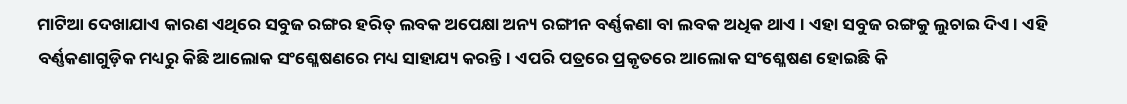ମାଟିଆ ଦେଖାଯାଏ କାରଣ ଏଥିରେ ସବୁଜ ରଙ୍ଗର ହରିତ୍ ଲବକ ଅପେକ୍ଷା ଅନ୍ୟ ରଙ୍ଗୀନ ବର୍ଣ୍ଣକଣା ବା ଲବକ ଅଧିକ ଥାଏ । ଏହା ସବୁଜ ରଙ୍ଗକୁ ଲୁଚାଇ ଦିଏ। ଏହି ବର୍ଣ୍ଣକଣାଗୁଡ଼ିକ ମଧ୍ୟରୁ କିଛି ଆଲୋକ ସଂଶ୍ଳେଷଣରେ ମଧ୍ୟ ସାହାଯ୍ୟ କରନ୍ତି। ଏପରି ପତ୍ରରେ ପ୍ରକୃତରେ ଆଲୋକ ସଂଶ୍ଳେଷଣ ହୋଇଛି କି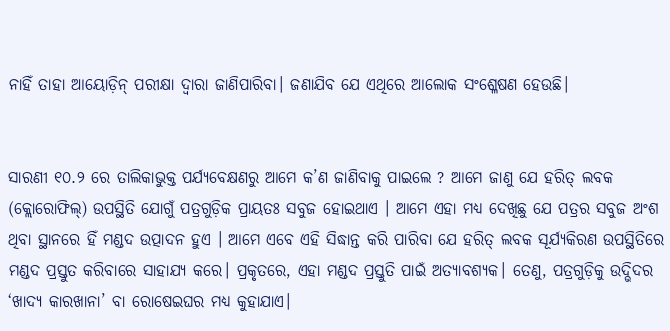ନାହିଁ ତାହା ଆୟୋଡ଼ିନ୍ ପରୀକ୍ଷା ଦ୍ଵାରା ଜାଣିପାରିବା। ଜଣାଯିବ ଯେ ଏଥିରେ ଆଲୋକ ସଂଶ୍ଳେଷଣ ହେଉଛି।


ସାରଣୀ ୧୦.୨ ରେ ତାଲିକାଭୁକ୍ତ ପର୍ଯ୍ୟବେକ୍ଷଣରୁ ଆମେ କ’ଣ ଜାଣିବାକୁ ପାଇଲେ ? ଆମେ ଜାଣୁ ଯେ ହରିତ୍ ଲବକ (କ୍ଲୋରୋଫିଲ୍) ଉପସ୍ଥିତି ଯୋଗୁଁ ପତ୍ରଗୁଡ଼ିକ ପ୍ରାୟତଃ ସବୁଜ ହୋଇଥାଏ । ଆମେ ଏହା ମଧ୍ୟ ଦେଖିଛୁ ଯେ ପତ୍ରର ସବୁଜ ଅଂଶ ଥିବା ସ୍ଥାନରେ ହିଁ ମଣ୍ଡଦ ଉତ୍ପାଦନ ହୁଏ । ଆମେ ଏବେ ଏହି ସିଦ୍ଧାନ୍ତ କରି ପାରିବା ଯେ ହରିତ୍ ଲବକ ସୂର୍ଯ୍ୟକିରଣ ଉପସ୍ଥିତିରେ ମଣ୍ଡଦ ପ୍ରସ୍ତୁତ କରିବାରେ ସାହାଯ୍ୟ କରେ। ପ୍ରକୃତରେ, ଏହା ମଣ୍ଡଦ ପ୍ରସ୍ତୁତି ପାଇଁ ଅତ୍ୟାବଶ୍ୟକ। ତେଣୁ, ପତ୍ରଗୁଡ଼ିକୁ ଉଦ୍ଭିଦର ‘ଖାଦ୍ୟ କାରଖାନା’ ବା ରୋଷେଇଘର ମଧ୍ୟ କୁହାଯାଏ।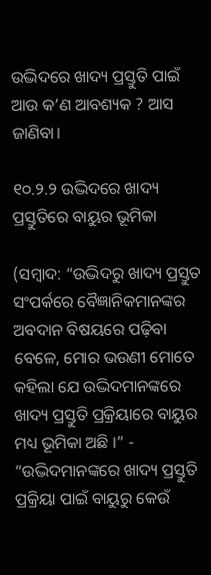ଉଦ୍ଭିଦରେ ଖାଦ୍ୟ ପ୍ରସ୍ତୁତି ପାଇଁ ଆଉ କ’ଣ ଆବଶ୍ୟକ ? ଆସ ଜାଣିବା।

୧୦.୨.୨ ଉଦ୍ଭିଦରେ ଖାଦ୍ୟ ପ୍ରସ୍ତୁତିରେ ବାୟୁର ଭୂମିକା

(ସମ୍ବାଦ: “ଉଦ୍ଭିଦରୁ ଖାଦ୍ୟ ପ୍ରସ୍ତୁତ ସଂପର୍କରେ ବୈଜ୍ଞାନିକମାନଙ୍କର ଅବଦାନ ବିଷୟରେ ପଢ଼ିବା ବେଳେ, ମୋର ଭଉଣୀ ମୋତେ କହିଲା ଯେ ଉଦ୍ଭିଦମାନଙ୍କରେ ଖାଦ୍ୟ ପ୍ରସ୍ତୁତି ପ୍ରକ୍ରିୟାରେ ବାୟୁର ମଧ୍ୟ ଭୂମିକା ଅଛି ।” - “ଉଦ୍ଭିଦମାନଙ୍କରେ ଖାଦ୍ୟ ପ୍ରସ୍ତୁତି ପ୍ରକ୍ରିୟା ପାଇଁ ବାୟୁରୁ କେଉଁ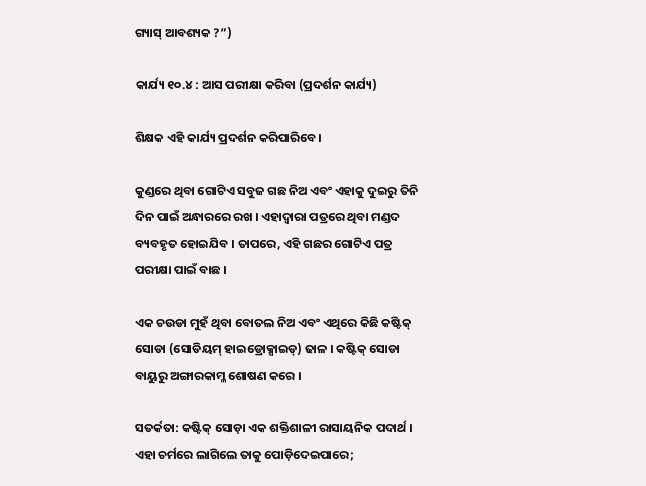ଗ୍ୟାସ୍ ଆବଶ୍ୟକ ?”)

କାର୍ଯ୍ୟ ୧୦.୪ : ଆସ ପରୀକ୍ଷା କରିବା (ପ୍ରଦର୍ଶନ କାର୍ଯ୍ୟ)

ଶିକ୍ଷକ ଏହି କାର୍ଯ୍ୟ ପ୍ରଦର୍ଶନ କରିପାରିବେ ।

କୁଣ୍ଡରେ ଥିବା ଗୋଟିଏ ସବୁଜ ଗଛ ନିଅ ଏବଂ ଏହାକୁ ଦୁଇରୁ ତିନି ଦିନ ପାଇଁ ଅନ୍ଧାରରେ ରଖ । ଏହାଦ୍ଵାରା ପତ୍ରରେ ଥିବା ମଣ୍ଡଦ ବ୍ୟବହୃତ ହୋଇଯିବ । ତାପରେ, ଏହି ଗଛର ଗୋଟିଏ ପତ୍ର ପରୀକ୍ଷା ପାଇଁ ବାଛ ।

ଏକ ଚଉଡା ମୁହଁ ଥିବା ବୋତଲ ନିଅ ଏବଂ ଏଥିରେ କିଛି କଷ୍ଟିକ୍ ସୋଡା (ସୋଡିୟମ୍ ହାଇଡ୍ରୋକ୍ସାଇଡ୍) ଢାଳ । କଷ୍ଟିକ୍ ସୋଡା ବାୟୁରୁ ଅଙ୍ଗାରକାମ୍ଳ ଶୋଷଣ କରେ ।

ସତର୍କତା: କଷ୍ଟିକ୍ ସୋଡ଼ା ଏକ ଶକ୍ତିଶାଳୀ ରାସାୟନିକ ପଦାର୍ଥ । ଏହା ଚର୍ମରେ ଲାଗିଲେ ତାକୁ ପୋଡ଼ିଦେଇପାରେ;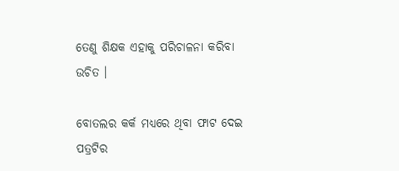ତେଣୁ ଶିକ୍ଷକ ଏହାକୁ ପରିଚାଳନା କରିବା ଉଚିତ ।

ବୋତଲର କର୍କ ମଧ୍ୟରେ ଥିବା ଫାଟ ଦେଇ ପତ୍ରଟିର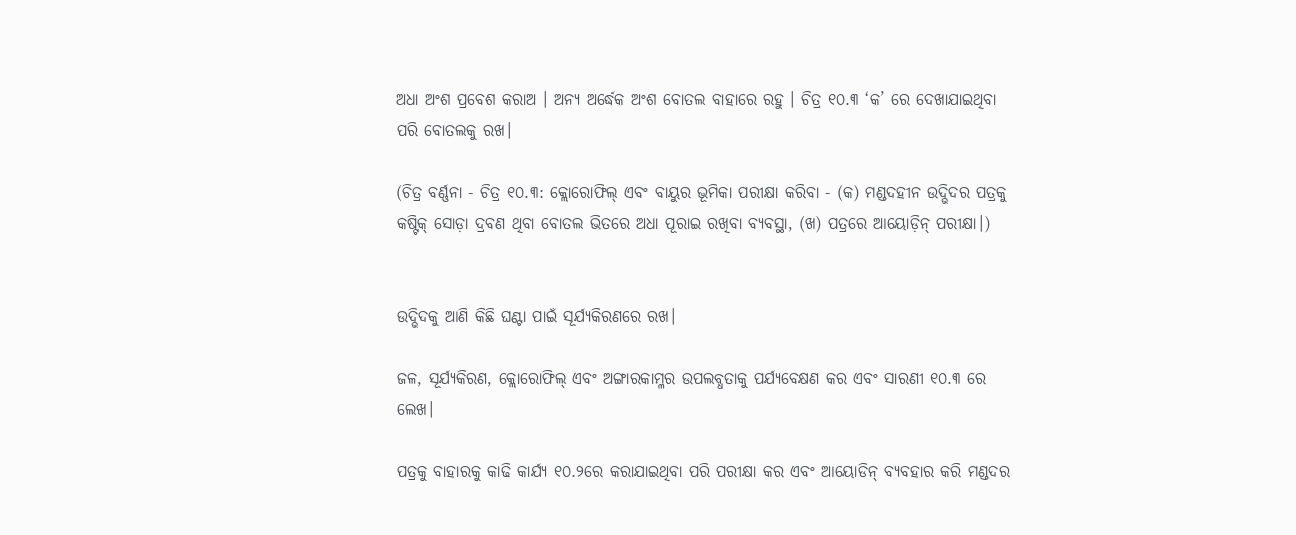ଅଧା ଅଂଶ ପ୍ରବେଶ କରାଅ । ଅନ୍ୟ ଅର୍ଦ୍ଧେକ ଅଂଶ ବୋତଲ ବାହାରେ ରହୁ । ଚିତ୍ର ୧୦.୩ ‘କ’ ରେ ଦେଖାଯାଇଥିବା ପରି ବୋତଲକୁ ରଖ।

(ଚିତ୍ର ବର୍ଣ୍ଣନା - ଚିତ୍ର ୧୦.୩: କ୍ଲୋରୋଫିଲ୍ ଏବଂ ବାୟୁର ଭୂମିକା ପରୀକ୍ଷା କରିବା - (କ) ମଣ୍ଡଦହୀନ ଉଦ୍ଭିଦର ପତ୍ରକୁ କଷ୍ଟିକ୍ ସୋଡ଼ା ଦ୍ରବଣ ଥିବା ବୋତଲ ଭିତରେ ଅଧା ପୂରାଇ ରଖିବା ବ୍ୟବସ୍ଥା, (ଖ) ପତ୍ରରେ ଆୟୋଡ଼ିନ୍ ପରୀକ୍ଷା।)


ଉଦ୍ଭିଦକୁ ଆଣି କିଛି ଘଣ୍ଟା ପାଇଁ ସୂର୍ଯ୍ୟକିରଣରେ ରଖ।

ଜଳ, ସୂର୍ଯ୍ୟକିରଣ, କ୍ଲୋରୋଫିଲ୍ ଏବଂ ଅଙ୍ଗାରକାମ୍ଳର ଉପଲବ୍ଧତାକୁ ପର୍ଯ୍ୟବେକ୍ଷଣ କର ଏବଂ ସାରଣୀ ୧୦.୩ ରେ ଲେଖ।

ପତ୍ରକୁ ବାହାରକୁ କାଢି କାର୍ଯ୍ୟ ୧୦.୨ରେ କରାଯାଇଥିବା ପରି ପରୀକ୍ଷା କର ଏବଂ ଆୟୋଡିନ୍ ବ୍ୟବହାର କରି ମଣ୍ଡଦର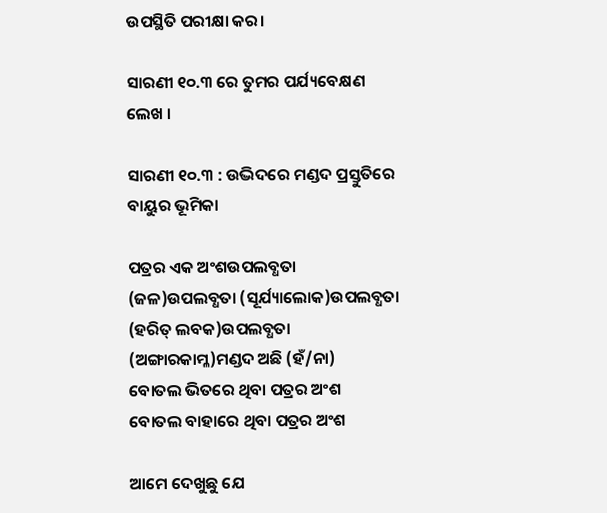ଉପସ୍ଥିତି ପରୀକ୍ଷା କର।

ସାରଣୀ ୧୦.୩ ରେ ତୁମର ପର୍ଯ୍ୟବେକ୍ଷଣ ଲେଖ ।

ସାରଣୀ ୧୦.୩ : ଉଦ୍ଭିଦରେ ମଣ୍ଡଦ ପ୍ରସ୍ତୁତିରେ ବାୟୁର ଭୂମିକା

ପତ୍ରର ଏକ ଅଂଶଉପଲବ୍ଧତା (ଜଳ)ଉପଲବ୍ଧତା (ସୂର୍ଯ୍ୟାଲୋକ)ଉପଲବ୍ଧତା (ହରିତ୍ ଲବକ)ଉପଲବ୍ଧତା (ଅଙ୍ଗାରକାମ୍ଳ)ମଣ୍ଡଦ ଅଛି (ହଁ/ନା)
ବୋତଲ ଭିତରେ ଥିବା ପତ୍ରର ଅଂଶ
ବୋତଲ ବାହାରେ ଥିବା ପତ୍ରର ଅଂଶ

ଆମେ ଦେଖୁଛୁ ଯେ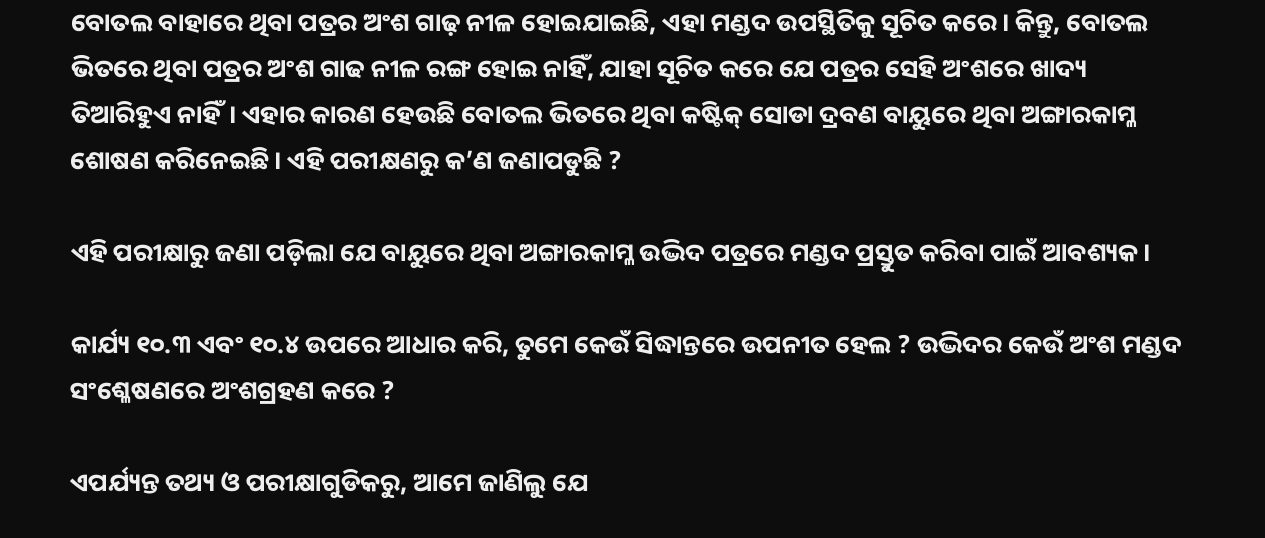ବୋତଲ ବାହାରେ ଥିବା ପତ୍ରର ଅଂଶ ଗାଢ଼ ନୀଳ ହୋଇଯାଇଛି, ଏହା ମଣ୍ଡଦ ଉପସ୍ଥିତିକୁ ସୂଚିତ କରେ। କିନ୍ତୁ, ବୋତଲ ଭିତରେ ଥିବା ପତ୍ରର ଅଂଶ ଗାଢ ନୀଳ ରଙ୍ଗ ହୋଇ ନାହିଁ, ଯାହା ସୂଚିତ କରେ ଯେ ପତ୍ରର ସେହି ଅଂଶରେ ଖାଦ୍ୟ ତିଆରିହୁଏ ନାହିଁ। ଏହାର କାରଣ ହେଉଛି ବୋତଲ ଭିତରେ ଥିବା କଷ୍ଟିକ୍ ସୋଡା ଦ୍ରବଣ ବାୟୁରେ ଥିବା ଅଙ୍ଗାରକାମ୍ଳ ଶୋଷଣ କରିନେଇଛି। ଏହି ପରୀକ୍ଷଣରୁ କ’ଣ ଜଣାପଡୁଛି ?

ଏହି ପରୀକ୍ଷାରୁ ଜଣା ପଡ଼ିଲା ଯେ ବାୟୁରେ ଥିବା ଅଙ୍ଗାରକାମ୍ଳ ଉଦ୍ଭିଦ ପତ୍ରରେ ମଣ୍ଡଦ ପ୍ରସ୍ତୁତ କରିବା ପାଇଁ ଆବଶ୍ୟକ।

କାର୍ଯ୍ୟ ୧୦.୩ ଏବଂ ୧୦.୪ ଉପରେ ଆଧାର କରି, ତୁମେ କେଉଁ ସିଦ୍ଧାନ୍ତରେ ଉପନୀତ ହେଲ ? ଉଦ୍ଭିଦର କେଉଁ ଅଂଶ ମଣ୍ଡଦ ସଂଶ୍ଳେଷଣରେ ଅଂଶଗ୍ରହଣ କରେ ?

ଏପର୍ଯ୍ୟନ୍ତ ତଥ୍ୟ ଓ ପରୀକ୍ଷାଗୁଡିକରୁ, ଆମେ ଜାଣିଲୁ ଯେ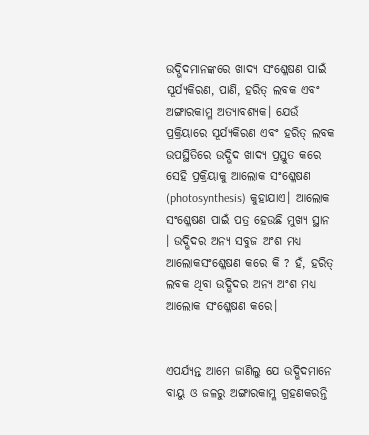ଉଦ୍ଭିଦମାନଙ୍କରେ ଖାଦ୍ୟ ସଂଶ୍ଳେଷଣ ପାଇଁ ସୂର୍ଯ୍ୟକିରଣ, ପାଣି, ହରିତ୍ ଲବକ ଏବଂ ଅଙ୍ଗାରକାମ୍ଳ ଅତ୍ୟାବଶ୍ୟକ। ଯେଉଁ ପ୍ରକ୍ରିୟାରେ ସୂର୍ଯ୍ୟକିରଣ ଏବଂ ହରିତ୍ ଲବକ ଉପସ୍ଥିତିରେ ଉଦ୍ଭିଦ ଖାଦ୍ୟ ପ୍ରସ୍ତୁତ କରେ ସେହି ପ୍ରକ୍ରିୟାକୁ ଆଲୋକ ସଂଶ୍ଳେଷଣ (photosynthesis) କୁହାଯାଏ। ଆଲୋକ ସଂଶ୍ଳେଷଣ ପାଇଁ ପତ୍ର ହେଉଛି ମୁଖ୍ୟ ସ୍ଥାନ । ଉଦ୍ଭିଦର ଅନ୍ୟ ସବୁଜ ଅଂଶ ମଧ୍ୟ ଆଲୋକସଂଶ୍ଳେଷଣ କରେ କି ? ହଁ, ହରିତ୍ ଲବକ ଥିବା ଉଦ୍ଭିଦର ଅନ୍ୟ ଅଂଶ ମଧ୍ୟ ଆଲୋକ ସଂଶ୍ଳେଷଣ କରେ।


ଏପର୍ଯ୍ୟନ୍ତ ଆମେ ଜାଣିଲୁ ଯେ ଉଦ୍ଭିଦମାନେ ବାୟୁ ଓ ଜଳରୁ ଅଙ୍ଗାରକାମ୍ଳ ଗ୍ରହଣକରନ୍ତି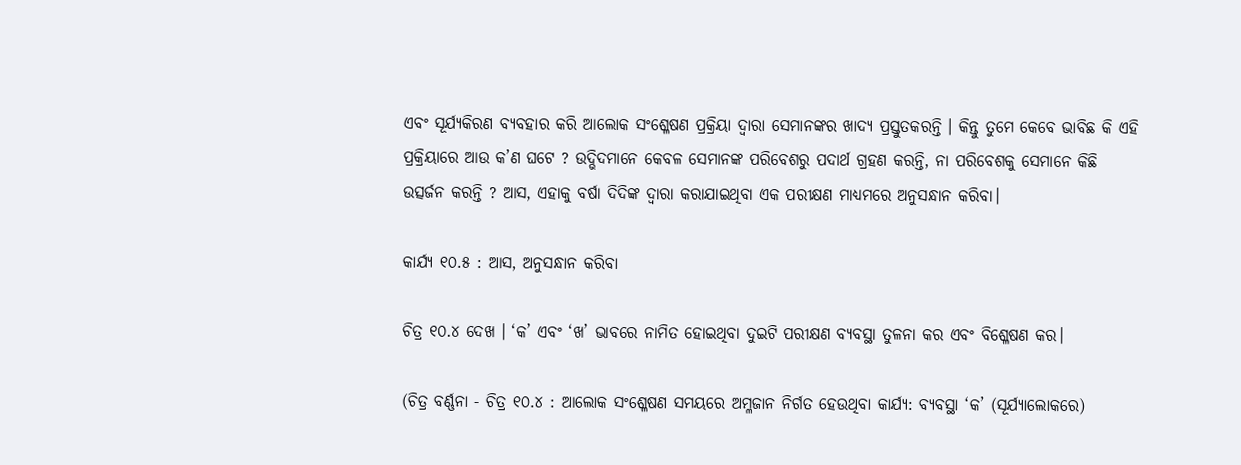ଏବଂ ସୂର୍ଯ୍ୟକିରଣ ବ୍ୟବହାର କରି ଆଲୋକ ସଂଶ୍ଳେଷଣ ପ୍ରକ୍ରିୟା ଦ୍ବାରା ସେମାନଙ୍କର ଖାଦ୍ୟ ପ୍ରସ୍ତୁତକରନ୍ତି । କିନ୍ତୁ ତୁମେ କେବେ ଭାବିଛ କି ଏହି ପ୍ରକ୍ରିୟାରେ ଆଉ କ’ଣ ଘଟେ ? ଉଦ୍ଭିଦମାନେ କେବଳ ସେମାନଙ୍କ ପରିବେଶରୁ ପଦାର୍ଥ ଗ୍ରହଣ କରନ୍ତି, ନା ପରିବେଶକୁ ସେମାନେ କିଛି ଉତ୍ସର୍ଜନ କରନ୍ତି ? ଆସ, ଏହାକୁ ବର୍ଷା ଦିଦିଙ୍କ ଦ୍ବାରା କରାଯାଇଥିବା ଏକ ପରୀକ୍ଷଣ ମାଧ୍ଯମରେ ଅନୁସନ୍ଧାନ କରିବା।

କାର୍ଯ୍ୟ ୧୦.୫ : ଆସ, ଅନୁସନ୍ଧାନ କରିବା

ଚିତ୍ର ୧୦.୪ ଦେଖ । ‘କ’ ଏବଂ ‘ଖ’ ଭାବରେ ନାମିତ ହୋଇଥିବା ଦୁଇଟି ପରୀକ୍ଷଣ ବ୍ୟବସ୍ଥା ତୁଳନା କର ଏବଂ ବିଶ୍ଳେଷଣ କର।

(ଚିତ୍ର ବର୍ଣ୍ଣନା - ଚିତ୍ର ୧୦.୪ : ଆଲୋକ ସଂଶ୍ଳେଷଣ ସମୟରେ ଅମ୍ଳଜାନ ନିର୍ଗତ ହେଉଥିବା କାର୍ଯ୍ୟ: ବ୍ୟବସ୍ଥା ‘କ’ (ସୂର୍ଯ୍ୟାଲୋକରେ)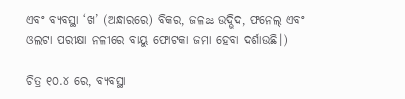ଏବଂ ବ୍ୟବସ୍ଥା ‘ଖ’ (ଅନ୍ଧାରରେ) ବିକର, ଜଳజ ଉଦ୍ଭିଦ, ଫନେଲ୍ ଏବଂ ଓଲଟା ପରୀକ୍ଷା ନଳୀରେ ବାୟୁ ଫୋଟକା ଜମା ହେବା ଦର୍ଶାଉଛି।)

ଚିତ୍ର ୧୦.୪ ରେ, ବ୍ୟବସ୍ଥା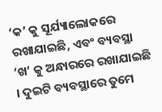‘କ’ କୁ ସୂର୍ଯ୍ୟାଲୋକରେ ରଖାଯାଇଛି, ଏବଂ ବ୍ୟବସ୍ଥା ‘ଖ’ କୁ ଅନ୍ଧାରରେ ରଖାଯାଇଛି । ଦୁଇଟି ବ୍ୟବସ୍ଥାରେ ତୁମେ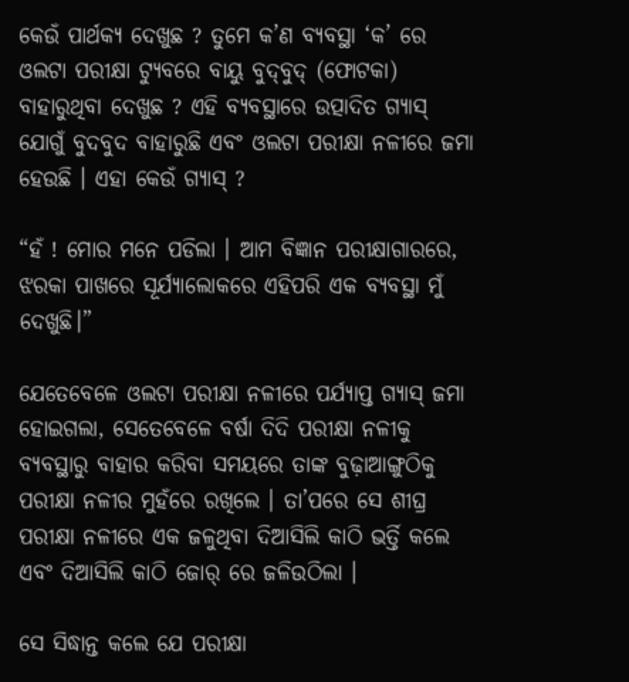କେଉଁ ପାର୍ଥକ୍ୟ ଦେଖୁଛ ? ତୁମେ କ’ଣ ବ୍ୟବସ୍ଥା ‘କ’ ରେ ଓଲଟା ପରୀକ୍ଷା ଟ୍ୟୁବରେ ବାୟୁ ବୁଦ୍‌ବୁଦ୍ (ଫୋଟକା) ବାହାରୁଥିବା ଦେଖୁଛ ? ଏହି ବ୍ୟବସ୍ଥାରେ ଉତ୍ପାଦିତ ଗ୍ୟାସ୍ ଯୋଗୁଁ ବୁଦବୁଦ ବାହାରୁଛି ଏବଂ ଓଲଟା ପରୀକ୍ଷା ନଳୀରେ ଜମା ହେଉଛି । ଏହା କେଉଁ ଗ୍ୟାସ୍ ?

“ହଁ ! ମୋର ମନେ ପଡିଲା । ଆମ ବିଜ୍ଞାନ ପରୀକ୍ଷାଗାରରେ, ଝରକା ପାଖରେ ସୂର୍ଯ୍ୟାଲୋକରେ ଏହିପରି ଏକ ବ୍ୟବସ୍ଥା ମୁଁ ଦେଖୁଛି।”

ଯେତେବେଳେ ଓଲଟା ପରୀକ୍ଷା ନଳୀରେ ପର୍ଯ୍ୟାପ୍ତ ଗ୍ୟାସ୍ ଜମା ହୋଇଗଲା, ସେତେବେଳେ ବର୍ଷା ଦିଦି ପରୀକ୍ଷା ନଳୀକୁ ବ୍ୟବସ୍ଥାରୁ ବାହାର କରିବା ସମୟରେ ତାଙ୍କ ବୁଢ଼ାଆଙ୍ଗୁଠିକୁ ପରୀକ୍ଷା ନଳୀର ମୁହଁରେ ରଖିଲେ । ତା’ପରେ ସେ ଶୀଘ୍ର ପରୀକ୍ଷା ନଳୀରେ ଏକ ଜଳୁଥିବା ଦିଆସିଲି କାଠି ଭର୍ତ୍ତି କଲେ ଏବଂ ଦିଆସିଲି କାଠି ଜୋର୍ ରେ ଜଳିଉଠିଲା ।

ସେ ସିଦ୍ଧାନ୍ତ କଲେ ଯେ ପରୀକ୍ଷା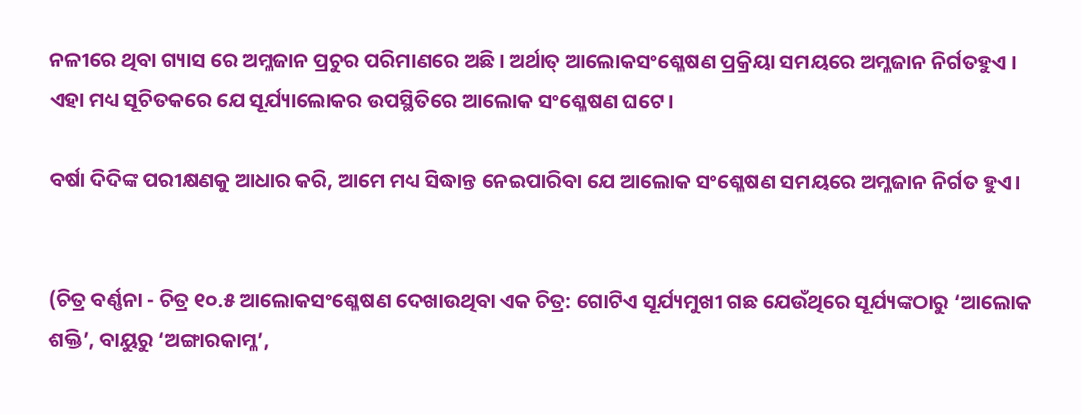ନଳୀରେ ଥିବା ଗ୍ୟାସ ରେ ଅମ୍ଳଜାନ ପ୍ରଚୁର ପରିମାଣରେ ଅଛି । ଅର୍ଥାତ୍ ଆଲୋକସଂଶ୍ଳେଷଣ ପ୍ରକ୍ରିୟା ସମୟରେ ଅମ୍ଳଜାନ ନିର୍ଗତହୁଏ । ଏହା ମଧ୍ୟ ସୂଚିତକରେ ଯେ ସୂର୍ଯ୍ୟାଲୋକର ଉପସ୍ଥିତିରେ ଆଲୋକ ସଂଶ୍ଳେଷଣ ଘଟେ।

ବର୍ଷା ଦିଦିଙ୍କ ପରୀକ୍ଷଣକୁ ଆଧାର କରି, ଆମେ ମଧ୍ୟ ସିଦ୍ଧାନ୍ତ ନେଇପାରିବା ଯେ ଆଲୋକ ସଂଶ୍ଳେଷଣ ସମୟରେ ଅମ୍ଳଜାନ ନିର୍ଗତ ହୁଏ।


(ଚିତ୍ର ବର୍ଣ୍ଣନା - ଚିତ୍ର ୧୦.୫ ଆଲୋକସଂଶ୍ଳେଷଣ ଦେଖାଉଥିବା ଏକ ଚିତ୍ର: ଗୋଟିଏ ସୂର୍ଯ୍ୟମୁଖୀ ଗଛ ଯେଉଁଥିରେ ସୂର୍ଯ୍ୟଙ୍କଠାରୁ ‘ଆଲୋକ ଶକ୍ତି’, ବାୟୁରୁ ‘ଅଙ୍ଗାରକାମ୍ଳ’,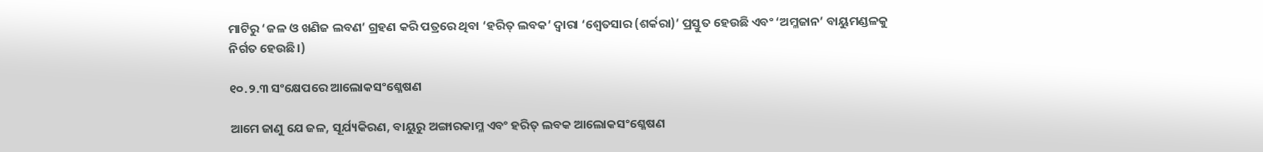ମାଟିରୁ ‘ଜଳ ଓ ଖଣିଜ ଲବଣ’ ଗ୍ରହଣ କରି ପତ୍ରରେ ଥିବା ‘ହରିତ୍ ଲବକ’ ଦ୍ଵାରା ‘ଶ୍ଵେତସାର (ଶର୍କରା)’ ପ୍ରସ୍ତୁତ ହେଉଛି ଏବଂ ‘ଅମ୍ଳଜାନ’ ବାୟୁମଣ୍ଡଳକୁ ନିର୍ଗତ ହେଉଛି।)

୧୦.୨.୩ ସଂକ୍ଷେପରେ ଆଲୋକସଂଶ୍ଳେଷଣ

ଆମେ ଜାଣୁ ଯେ ଜଳ, ସୂର୍ଯ୍ୟକିରଣ, ବାୟୁରୁ ଅଙ୍ଗାରକାମ୍ଳ ଏବଂ ହରିତ୍ ଲବକ ଆଲୋକସଂଶ୍ଳେଷଣ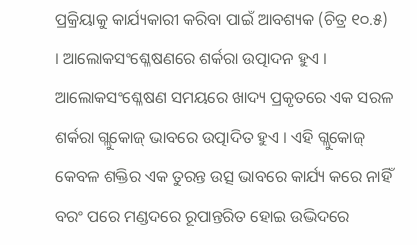ପ୍ରକ୍ରିୟାକୁ କାର୍ଯ୍ୟକାରୀ କରିବା ପାଇଁ ଆବଶ୍ୟକ (ଚିତ୍ର ୧୦.୫) । ଆଲୋକସଂଶ୍ଳେଷଣରେ ଶର୍କରା ଉତ୍ପାଦନ ହୁଏ । ଆଲୋକସଂଶ୍ଳେଷଣ ସମୟରେ ଖାଦ୍ୟ ପ୍ରକୃତରେ ଏକ ସରଳ ଶର୍କରା ଗ୍ଲୁକୋଜ୍ ଭାବରେ ଉତ୍ପାଦିତ ହୁଏ । ଏହି ଗ୍ଲୁକୋଜ୍ କେବଳ ଶକ୍ତିର ଏକ ତୁରନ୍ତ ଉତ୍ସ ଭାବରେ କାର୍ଯ୍ୟ କରେ ନାହିଁ ବରଂ ପରେ ମଣ୍ଡଦରେ ରୂପାନ୍ତରିତ ହୋଇ ଉଦ୍ଭିଦରେ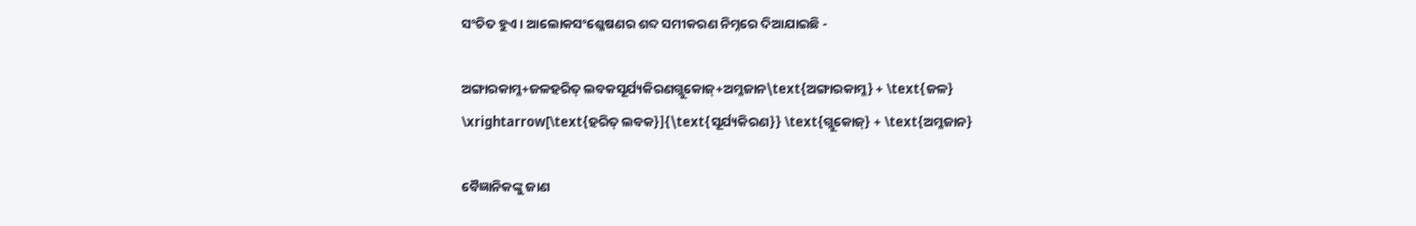ସଂଚିତ ହୁଏ। ଆଲୋକସଂଶ୍ଳେଷଣର ଶବ୍ଦ ସମୀକରଣ ନିମ୍ନରେ ଦିଆଯାଇଛି -

ଅଙ୍ଗାରକାମ୍ଳ+ଜଳହରିତ୍ ଲବକସୂର୍ଯ୍ୟକିରଣଗ୍ଲୁକୋଜ୍+ଅମ୍ଳଜାନ\text{ଅଙ୍ଗାରକାମ୍ଳ} + \text{ଜଳ} \xrightarrow[\text{ହରିତ୍ ଲବକ}]{\text{ସୂର୍ଯ୍ୟକିରଣ}} \text{ଗ୍ଲୁକୋଜ୍} + \text{ଅମ୍ଳଜାନ}

ବୈଜ୍ଞାନିକଙ୍କୁ ଜାଣ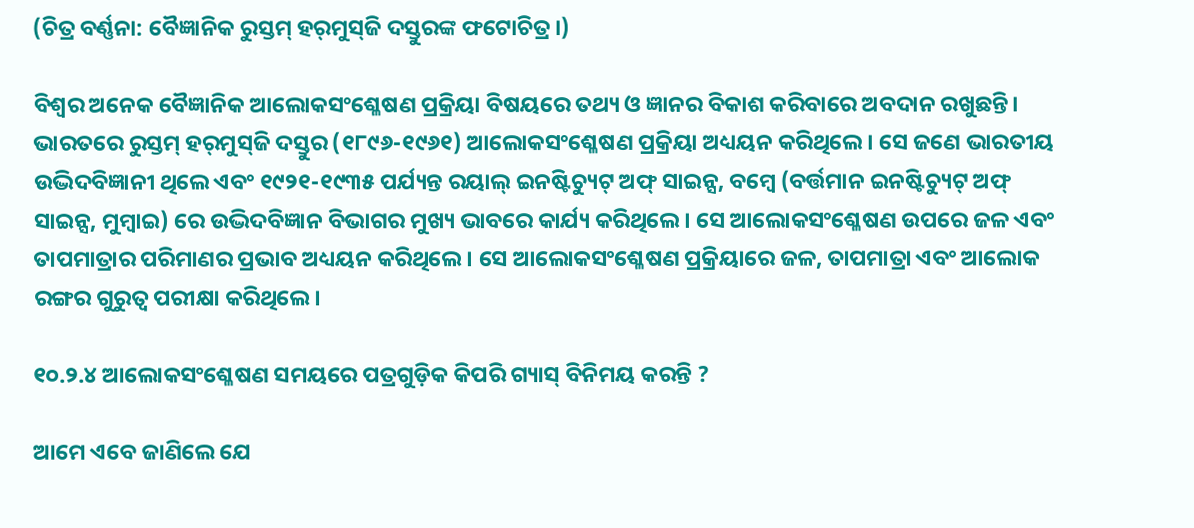(ଚିତ୍ର ବର୍ଣ୍ଣନା: ବୈଜ୍ଞାନିକ ରୁସ୍ତମ୍ ହର୍‌ମୁସ୍‌ଜି ଦସ୍ତୁରଙ୍କ ଫଟୋଚିତ୍ର।)

ବିଶ୍ଵର ଅନେକ ବୈଜ୍ଞାନିକ ଆଲୋକସଂଶ୍ଳେଷଣ ପ୍ରକ୍ରିୟା ବିଷୟରେ ତଥ୍ୟ ଓ ଜ୍ଞାନର ବିକାଶ କରିବାରେ ଅବଦାନ ରଖୁଛନ୍ତି। ଭାରତରେ ରୁସ୍ତମ୍ ହର୍‌ମୁସ୍‌ଜି ଦସ୍ତୁର (୧୮୯୬-୧୯୬୧) ଆଲୋକସଂଶ୍ଳେଷଣ ପ୍ରକ୍ରିୟା ଅଧ୍ୟୟନ କରିଥିଲେ। ସେ ଜଣେ ଭାରତୀୟ ଉଦ୍ଭିଦବିଜ୍ଞାନୀ ଥିଲେ ଏବଂ ୧୯୨୧-୧୯୩୫ ପର୍ଯ୍ୟନ୍ତ ରୟାଲ୍ ଇନଷ୍ଟିଚ୍ୟୁଟ୍ ଅଫ୍ ସାଇନ୍ସ, ବମ୍ବେ (ବର୍ତ୍ତମାନ ଇନଷ୍ଟିଚ୍ୟୁଟ୍ ଅଫ୍ ସାଇନ୍ସ, ମୁମ୍ବାଇ) ରେ ଉଦ୍ଭିଦବିଜ୍ଞାନ ବିଭାଗର ମୁଖ୍ୟ ଭାବରେ କାର୍ଯ୍ୟ କରିଥିଲେ। ସେ ଆଲୋକସଂଶ୍ଳେଷଣ ଉପରେ ଜଳ ଏବଂ ତାପମାତ୍ରାର ପରିମାଣର ପ୍ରଭାବ ଅଧ୍ୟୟନ କରିଥିଲେ। ସେ ଆଲୋକସଂଶ୍ଳେଷଣ ପ୍ରକ୍ରିୟାରେ ଜଳ, ତାପମାତ୍ରା ଏବଂ ଆଲୋକ ରଙ୍ଗର ଗୁରୁତ୍ବ ପରୀକ୍ଷା କରିଥିଲେ।

୧୦.୨.୪ ଆଲୋକସଂଶ୍ଳେଷଣ ସମୟରେ ପତ୍ରଗୁଡ଼ିକ କିପରି ଗ୍ୟାସ୍ ବିନିମୟ କରନ୍ତି ?

ଆମେ ଏବେ ଜାଣିଲେ ଯେ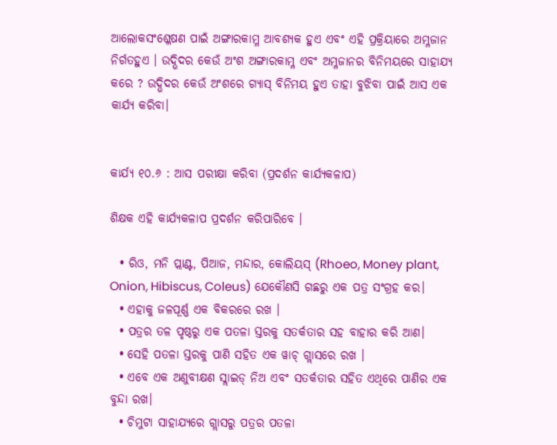ଆଲୋକସଂଶ୍ଳେଷଣ ପାଇଁ ଅଙ୍ଗାରକାମ୍ଳ ଆବଶ୍ୟକ ହୁଏ ଏବଂ ଏହି ପ୍ରକ୍ରିୟାରେ ଅମ୍ଳଜାନ ନିର୍ଗତହୁଏ । ଉଦ୍ଭିଦର କେଉଁ ଅଂଶ ଅଙ୍ଗାରକାମ୍ଳ ଏବଂ ଅମ୍ଳଜାନର ବିନିମୟରେ ସାହାଯ୍ୟ କରେ ? ଉଦ୍ଭିଦର କେଉଁ ଅଂଶରେ ଗ୍ୟାସ୍‌ ବିନିମୟ ହୁଏ ତାହା ବୁଝିବା ପାଇଁ ଆସ ଏକ କାର୍ଯ୍ୟ କରିବା।


କାର୍ଯ୍ୟ ୧୦.୬ : ଆସ ପରୀକ୍ଷା କରିବା (ପ୍ରଦର୍ଶନ କାର୍ଯ୍ୟକଳାପ)

ଶିକ୍ଷକ ଏହି କାର୍ଯ୍ୟକଳାପ ପ୍ରଦର୍ଶନ କରିପାରିବେ ।

  • ରିଓ, ମନି ପ୍ଲାଣ୍ଟ, ପିଆଜ, ମନ୍ଦାର, କୋଲିୟସ୍ (Rhoeo, Money plant, Onion, Hibiscus, Coleus) ଯେକୌଣସି ଗଛରୁ ଏକ ପତ୍ର ସଂଗ୍ରହ କର।
  • ଏହାକୁ ଜଳପୂର୍ଣ୍ଣ ଏକ ବିକରରେ ରଖ ।
  • ପତ୍ରର ତଳ ପୃଷ୍ଠରୁ ଏକ ପତଳା ସ୍ତରକୁ ସତର୍କତାର ସହ ବାହାର କରି ଆଣ।
  • ସେହି ପତଳା ସ୍ତରକୁ ପାଣି ସହିତ ଏକ ୱାଚ୍ ଗ୍ଲାସରେ ରଖ ।
  • ଏବେ ଏକ ଅଣୁବୀକ୍ଷଣ ସ୍ଲାଇଡ୍ ନିଅ ଏବଂ ସତର୍କତାର ସହିତ ଏଥିରେ ପାଣିର ଏକ ବୁନ୍ଦା ରଖ।
  • ଚିମୁଟା ସାହାଯ୍ୟରେ ଗ୍ଲାସରୁ ପତ୍ରର ପତଳା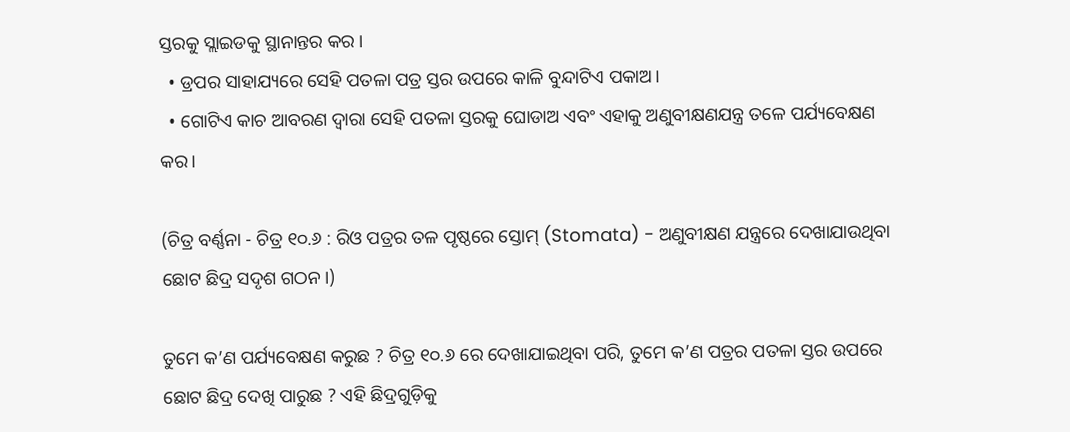ସ୍ତରକୁ ସ୍ଲାଇଡକୁ ସ୍ଥାନାନ୍ତର କର ।
  • ଡ୍ରପର ସାହାଯ୍ୟରେ ସେହି ପତଳା ପତ୍ର ସ୍ତର ଉପରେ କାଳି ବୁନ୍ଦାଟିଏ ପକାଅ।
  • ଗୋଟିଏ କାଚ ଆବରଣ ଦ୍ଵାରା ସେହି ପତଳା ସ୍ତରକୁ ଘୋଡାଅ ଏବଂ ଏହାକୁ ଅଣୁବୀକ୍ଷଣଯନ୍ତ୍ର ତଳେ ପର୍ଯ୍ୟବେକ୍ଷଣ କର।

(ଚିତ୍ର ବର୍ଣ୍ଣନା - ଚିତ୍ର ୧୦.୬ : ରିଓ ପତ୍ରର ତଳ ପୃଷ୍ଠରେ ସ୍ତୋମ୍ (Stomata) - ଅଣୁବୀକ୍ଷଣ ଯନ୍ତ୍ରରେ ଦେଖାଯାଉଥିବା ଛୋଟ ଛିଦ୍ର ସଦୃଶ ଗଠନ।)

ତୁମେ କ’ଣ ପର୍ଯ୍ୟବେକ୍ଷଣ କରୁଛ ? ଚିତ୍ର ୧୦.୬ ରେ ଦେଖାଯାଇଥିବା ପରି, ତୁମେ କ’ଣ ପତ୍ରର ପତଳା ସ୍ତର ଉପରେ ଛୋଟ ଛିଦ୍ର ଦେଖି ପାରୁଛ ? ଏହି ଛିଦ୍ରଗୁଡ଼ିକୁ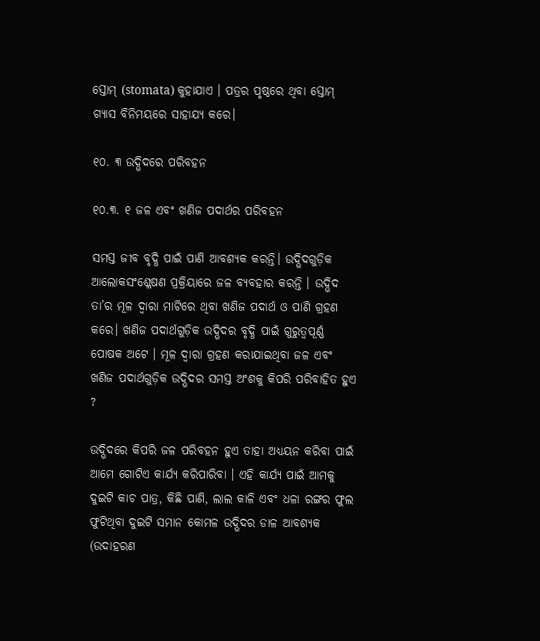ସ୍ତୋମ୍ (stomata) କୁହାଯାଏ । ପତ୍ରର ପୃଷ୍ଠରେ ଥିବା ସ୍ତୋମ୍ ଗ୍ୟାସ ବିନିମୟରେ ସାହାଯ୍ୟ କରେ।

୧୦. ୩ ଉଦ୍ଭିଦରେ ପରିବହନ

୧୦.୩. ୧ ଜଳ ଏବଂ ଖଣିଜ ପଦାର୍ଥର ପରିବହନ

ସମସ୍ତ ଜୀବ ବୃଦ୍ଧି ପାଇଁ ପାଣି ଆବଶ୍ୟକ କରନ୍ତି। ଉଦ୍ଭିଦଗୁଡ଼ିକ ଆଲୋକସଂଶ୍ଳେଷଣ ପ୍ରକ୍ରିୟାରେ ଜଳ ବ୍ୟବହାର କରନ୍ତି । ଉଦ୍ଭିଦ ତା’ର ମୂଳ ଦ୍ବାରା ମାଟିରେ ଥିବା ଖଣିଜ ପଦାର୍ଥ ଓ ପାଣି ଗ୍ରହଣ କରେ। ଖଣିଜ ପଦାର୍ଥଗୁଡ଼ିକ ଉଦ୍ଭିଦର ବୃଦ୍ଧି ପାଇଁ ଗୁରୁତ୍ବପୂର୍ଣ୍ଣ ପୋଷକ ଅଟେ । ମୂଳ ଦ୍ବାରା ଗ୍ରହଣ କରାଯାଇଥିବା ଜଳ ଏବଂ ଖଣିଜ ପଦାର୍ଥଗୁଡ଼ିକ ଉଦ୍ଭିଦର ସମସ୍ତ ଅଂଶକୁ କିପରି ପରିବାହିତ ହୁଏ ?

ଉଦ୍ଭିଦରେ କିପରି ଜଳ ପରିବହନ ହୁଏ ତାହା ଅଧ୍ୟୟନ କରିବା ପାଇଁ ଆମେ ଗୋଟିଏ କାର୍ଯ୍ୟ କରିପାରିବା । ଏହି କାର୍ଯ୍ୟ ପାଇଁ ଆମକୁ ଦୁଇଟି କାଚ ପାତ୍ର, କିଛି ପାଣି, ଲାଲ କାଳି ଏବଂ ଧଳା ରଙ୍ଗର ଫୁଲ ଫୁଟିଥିବା ଦୁଇଟି ସମାନ କୋମଳ ଉଦ୍ଭିଦର ଡାଳ ଆବଶ୍ୟକ (ଉଦାହରଣ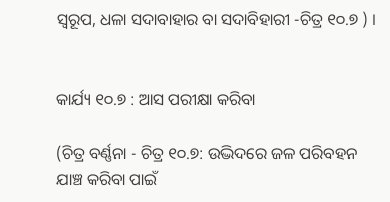ସ୍ଵରୂପ, ଧଳା ସଦାବାହାର ବା ସଦାବିହାରୀ -ଚିତ୍ର ୧୦.୭ ) ।


କାର୍ଯ୍ୟ ୧୦.୭ : ଆସ ପରୀକ୍ଷା କରିବା

(ଚିତ୍ର ବର୍ଣ୍ଣନା - ଚିତ୍ର ୧୦.୭: ଉଦ୍ଭିଦରେ ଜଳ ପରିବହନ ଯାଞ୍ଚ କରିବା ପାଇଁ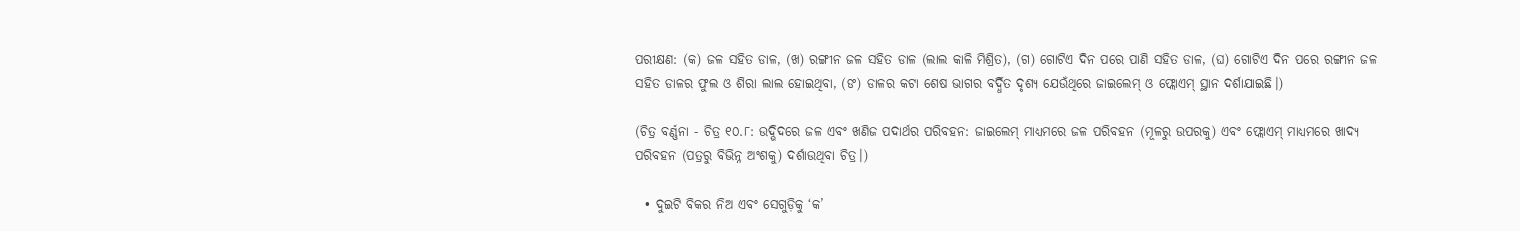ପରୀକ୍ଷଣ: (କ) ଜଳ ସହିତ ଡାଳ, (ଖ) ରଙ୍ଗୀନ ଜଳ ସହିତ ଡାଳ (ଲାଲ କାଳି ମିଶ୍ରିତ), (ଗ) ଗୋଟିଏ ଦିନ ପରେ ପାଣି ସହିତ ଡାଳ, (ଘ) ଗୋଟିଏ ଦିନ ପରେ ରଙ୍ଗୀନ ଜଳ ସହିତ ଡାଳର ଫୁଲ ଓ ଶିରା ଲାଲ ହୋଇଥିବା, (ଙ) ଡାଳର କଟା ଶେଷ ଭାଗର ବର୍ଦ୍ଧିତ ଦୃଶ୍ୟ ଯେଉଁଥିରେ ଜାଇଲେମ୍ ଓ ଫ୍ଲୋଏମ୍ ସ୍ଥାନ ଦର୍ଶାଯାଇଛି।)

(ଚିତ୍ର ବର୍ଣ୍ଣନା - ଚିତ୍ର ୧୦.୮: ଉଦ୍ଭିଦରେ ଜଳ ଏବଂ ଖଣିଜ ପଦାର୍ଥର ପରିବହନ: ଜାଇଲେମ୍ ମାଧ୍ୟମରେ ଜଳ ପରିବହନ (ମୂଳରୁ ଉପରକୁ) ଏବଂ ଫ୍ଲୋଏମ୍ ମାଧ୍ୟମରେ ଖାଦ୍ୟ ପରିବହନ (ପତ୍ରରୁ ବିଭିନ୍ନ ଅଂଶକୁ) ଦର୍ଶାଉଥିବା ଚିତ୍ର।)

  • ଦୁଇଟି ବିକର ନିଅ ଏବଂ ସେଗୁଡ଼ିକୁ ‘କ’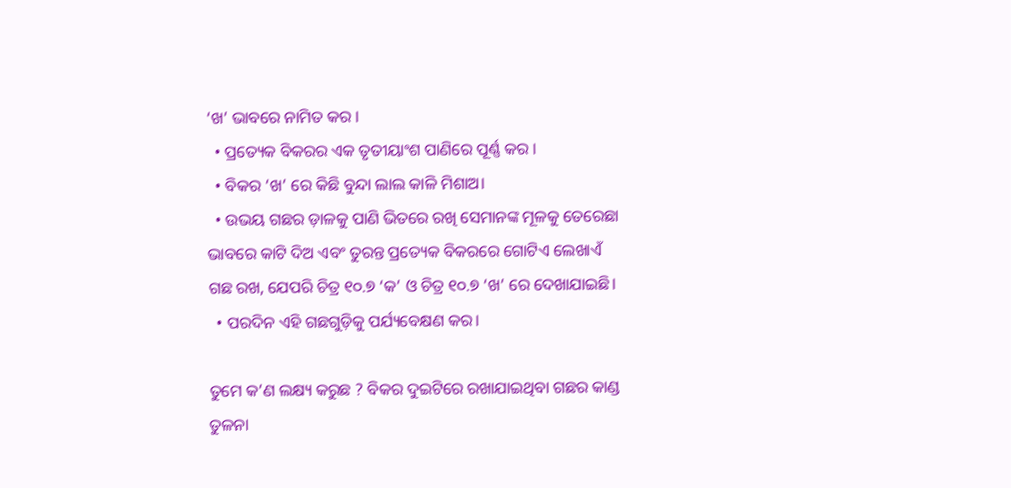‘ଖ’ ଭାବରେ ନାମିତ କର ।
  • ପ୍ରତ୍ୟେକ ବିକରର ଏକ ତୃତୀୟାଂଶ ପାଣିରେ ପୂର୍ଣ୍ଣ କର ।
  • ବିକର ‘ଖ’ ରେ କିଛି ବୁନ୍ଦା ଲାଲ କାଳି ମିଶାଅ।
  • ଉଭୟ ଗଛର ଡ଼ାଳକୁ ପାଣି ଭିତରେ ରଖି ସେମାନଙ୍କ ମୂଳକୁ ତେରେଛା ଭାବରେ କାଟି ଦିଅ ଏବଂ ତୁରନ୍ତ ପ୍ରତ୍ୟେକ ବିକରରେ ଗୋଟିଏ ଲେଖାଏଁ ଗଛ ରଖ, ଯେପରି ଚିତ୍ର ୧୦.୭ ‘କ’ ଓ ଚିତ୍ର ୧୦.୭ ‘ଖ’ ରେ ଦେଖାଯାଇଛି।
  • ପରଦିନ ଏହି ଗଛଗୁଡ଼ିକୁ ପର୍ଯ୍ୟବେକ୍ଷଣ କର।

ତୁମେ କ’ଣ ଲକ୍ଷ୍ୟ କରୁଛ ? ବିକର ଦୁଇଟିରେ ରଖାଯାଇଥିବା ଗଛର କାଣ୍ଡ ତୁଳନା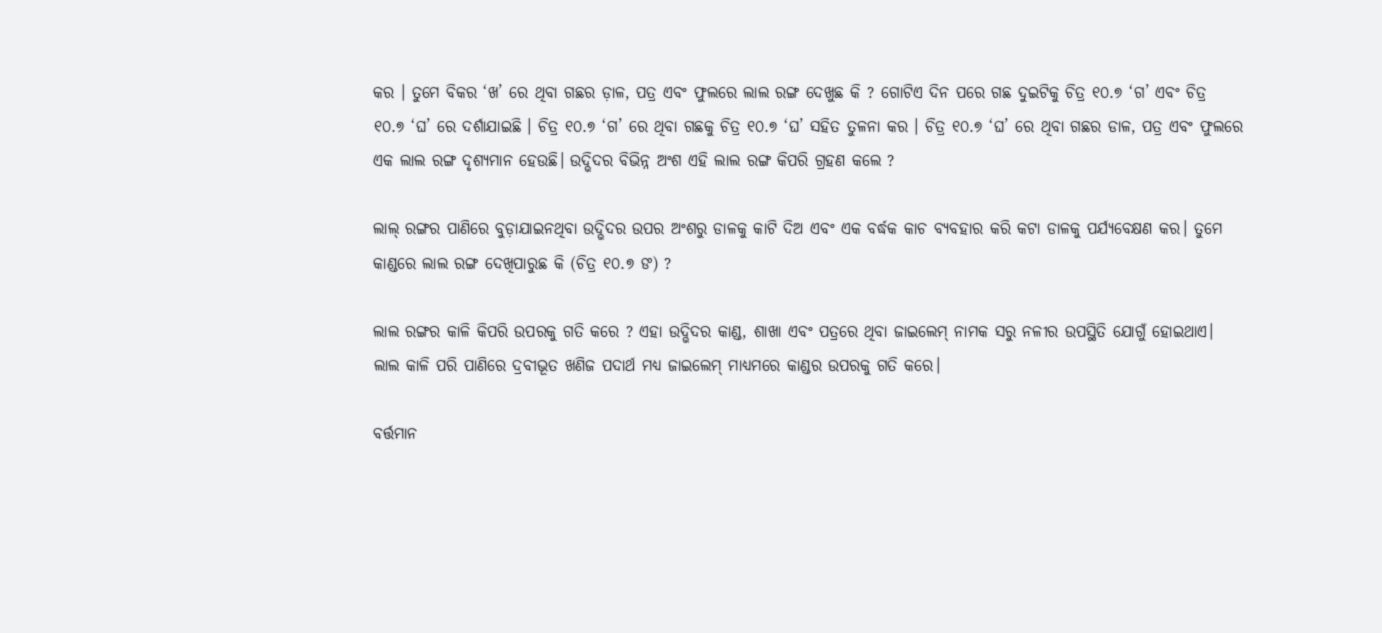କର । ତୁମେ ବିକର ‘ଖ’ ରେ ଥିବା ଗଛର ଡ଼ାଳ, ପତ୍ର ଏବଂ ଫୁଲରେ ଲାଲ ରଙ୍ଗ ଦେଖୁଛ କି ? ଗୋଟିଏ ଦିନ ପରେ ଗଛ ଦୁଇଟିକୁ ଚିତ୍ର ୧୦.୭ ‘ଗ’ ଏବଂ ଚିତ୍ର ୧୦.୭ ‘ଘ’ ରେ ଦର୍ଶାଯାଇଛି । ଚିତ୍ର ୧୦.୭ ‘ଗ’ ରେ ଥିବା ଗଛକୁ ଚିତ୍ର ୧୦.୭ ‘ଘ’ ସହିତ ତୁଳନା କର । ଚିତ୍ର ୧୦.୭ ‘ଘ’ ରେ ଥିବା ଗଛର ଡାଳ, ପତ୍ର ଏବଂ ଫୁଲରେ ଏକ ଲାଲ ରଙ୍ଗ ଦୃଶ୍ୟମାନ ହେଉଛି। ଉଦ୍ଭିଦର ବିଭିନ୍ନ ଅଂଶ ଏହି ଲାଲ ରଙ୍ଗ କିପରି ଗ୍ରହଣ କଲେ ?

ଲାଲ୍ ରଙ୍ଗର ପାଣିରେ ବୁଡ଼ାଯାଇନଥିବା ଉଦ୍ଭିଦର ଉପର ଅଂଶରୁ ଡାଳକୁ କାଟି ଦିଅ ଏବଂ ଏକ ବର୍ଦ୍ଧକ କାଚ ବ୍ୟବହାର କରି କଟା ଡାଳକୁ ପର୍ଯ୍ୟବେକ୍ଷଣ କର। ତୁମେ କାଣ୍ଡରେ ଲାଲ ରଙ୍ଗ ଦେଖିପାରୁଛ କି (ଚିତ୍ର ୧୦.୭ ଙ) ?

ଲାଲ ରଙ୍ଗର କାଳି କିପରି ଉପରକୁ ଗତି କରେ ? ଏହା ଉଦ୍ଭିଦର କାଣ୍ଡ, ଶାଖା ଏବଂ ପତ୍ରରେ ଥିବା ଜାଇଲେମ୍ ନାମକ ସରୁ ନଳୀର ଉପସ୍ଥିତି ଯୋଗୁଁ ହୋଇଥାଏ। ଲାଲ କାଳି ପରି ପାଣିରେ ଦ୍ରବୀଭୂତ ଖଣିଜ ପଦାର୍ଥ ମଧ୍ୟ ଜାଇଲେମ୍ ମାଧ୍ୟମରେ କାଣ୍ଡର ଉପରକୁ ଗତି କରେ।

ବର୍ତ୍ତମାନ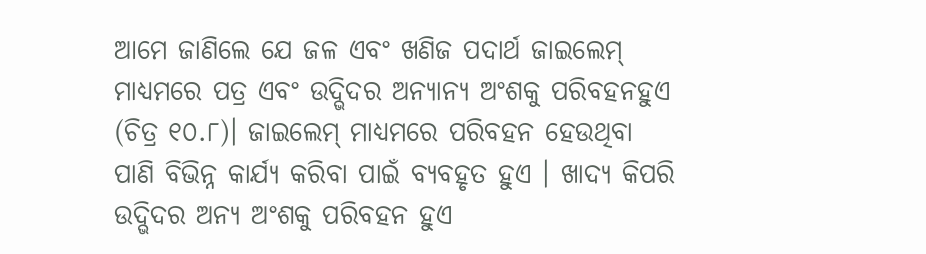ଆମେ ଜାଣିଲେ ଯେ ଜଳ ଏବଂ ଖଣିଜ ପଦାର୍ଥ ଜାଇଲେମ୍ ମାଧ୍ୟମରେ ପତ୍ର ଏବଂ ଉଦ୍ଭିଦର ଅନ୍ୟାନ୍ୟ ଅଂଶକୁ ପରିବହନହୁଏ (ଚିତ୍ର ୧୦.୮)। ଜାଇଲେମ୍ ମାଧ୍ୟମରେ ପରିବହନ ହେଉଥିବା ପାଣି ବିଭିନ୍ନ କାର୍ଯ୍ୟ କରିବା ପାଇଁ ବ୍ୟବହୃତ ହୁଏ । ଖାଦ୍ୟ କିପରି ଉଦ୍ଭିଦର ଅନ୍ୟ ଅଂଶକୁ ପରିବହନ ହୁଏ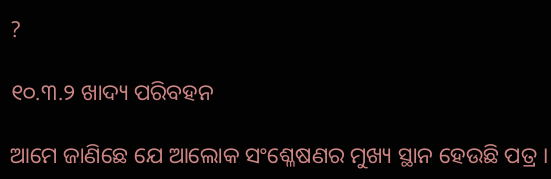?

୧୦.୩.୨ ଖାଦ୍ୟ ପରିବହନ

ଆମେ ଜାଣିଛେ ଯେ ଆଲୋକ ସଂଶ୍ଳେଷଣର ମୁଖ୍ୟ ସ୍ଥାନ ହେଉଛି ପତ୍ର ।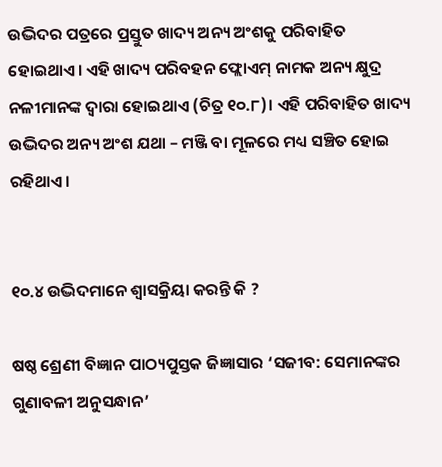ଉଦ୍ଭିଦର ପତ୍ରରେ ପ୍ରସ୍ତୁତ ଖାଦ୍ୟ ଅନ୍ୟ ଅଂଶକୁ ପରିବାହିତ ହୋଇଥାଏ। ଏହି ଖାଦ୍ୟ ପରିବହନ ଫ୍ଲୋଏମ୍ ନାମକ ଅନ୍ୟ କ୍ଷୁଦ୍ର ନଳୀମାନଙ୍କ ଦ୍ବାରା ହୋଇଥାଏ (ଚିତ୍ର ୧୦.୮)। ଏହି ପରିବାହିତ ଖାଦ୍ୟ ଉଦ୍ଭିଦର ଅନ୍ୟ ଅଂଶ ଯଥା – ମଞ୍ଜି ବା ମୂଳରେ ମଧ୍ୟ ସଞ୍ଚିତ ହୋଇ ରହିଥାଏ।


୧୦.୪ ଉଦ୍ଭିଦମାନେ ଶ୍ଵାସକ୍ରିୟା କରନ୍ତି କି ?

ଷଷ୍ଠ ଶ୍ରେଣୀ ବିଜ୍ଞାନ ପାଠ୍ୟପୁସ୍ତକ ଜିଜ୍ଞାସାର ‘ସଜୀବ: ସେମାନଙ୍କର ଗୁଣାବଳୀ ଅନୁସନ୍ଧାନ’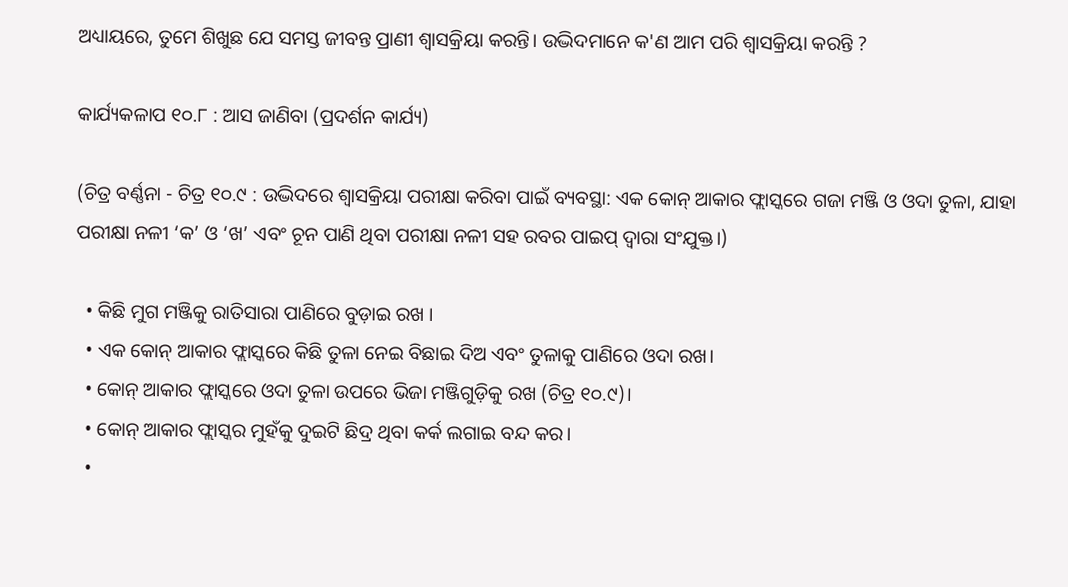ଅଧ୍ୟାୟରେ, ତୁମେ ଶିଖୁଛ ଯେ ସମସ୍ତ ଜୀବନ୍ତ ପ୍ରାଣୀ ଶ୍ଵାସକ୍ରିୟା କରନ୍ତି। ଉଦ୍ଭିଦମାନେ କ'ଣ ଆମ ପରି ଶ୍ଵାସକ୍ରିୟା କରନ୍ତି ?

କାର୍ଯ୍ୟକଳାପ ୧୦.୮ : ଆସ ଜାଣିବା (ପ୍ରଦର୍ଶନ କାର୍ଯ୍ୟ)

(ଚିତ୍ର ବର୍ଣ୍ଣନା - ଚିତ୍ର ୧୦.୯ : ଉଦ୍ଭିଦରେ ଶ୍ଵାସକ୍ରିୟା ପରୀକ୍ଷା କରିବା ପାଇଁ ବ୍ୟବସ୍ଥା: ଏକ କୋନ୍ ଆକାର ଫ୍ଲାସ୍କରେ ଗଜା ମଞ୍ଜି ଓ ଓଦା ତୁଳା, ଯାହା ପରୀକ୍ଷା ନଳୀ ‘କ’ ଓ ‘ଖ’ ଏବଂ ଚୂନ ପାଣି ଥିବା ପରୀକ୍ଷା ନଳୀ ସହ ରବର ପାଇପ୍ ଦ୍ୱାରା ସଂଯୁକ୍ତ।)

  • କିଛି ମୁଗ ମଞ୍ଜିକୁ ରାତିସାରା ପାଣିରେ ବୁଡ଼ାଇ ରଖ ।
  • ଏକ କୋନ୍ ଆକାର ଫ୍ଲାସ୍କରେ କିଛି ତୁଳା ନେଇ ବିଛାଇ ଦିଅ ଏବଂ ତୁଳାକୁ ପାଣିରେ ଓଦା ରଖ।
  • କୋନ୍ ଆକାର ଫ୍ଲାସ୍କରେ ଓଦା ତୁଳା ଉପରେ ଭିଜା ମଞ୍ଜିଗୁଡ଼ିକୁ ରଖ (ଚିତ୍ର ୧୦.୯)।
  • କୋନ୍ ଆକାର ଫ୍ଲାସ୍କର ମୁହଁକୁ ଦୁଇଟି ଛିଦ୍ର ଥିବା କର୍କ ଲଗାଇ ବନ୍ଦ କର।
  •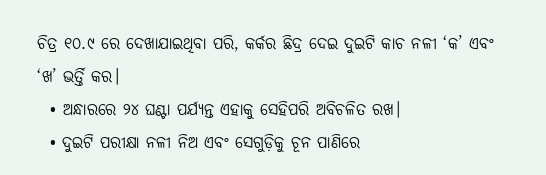ଚିତ୍ର ୧୦.୯ ରେ ଦେଖାଯାଇଥିବା ପରି, କର୍କର ଛିଦ୍ର ଦେଇ ଦୁଇଟି କାଚ ନଳୀ ‘କ’ ଏବଂ ‘ଖ’ ଭର୍ତ୍ତି କର।
  • ଅନ୍ଧାରରେ ୨୪ ଘଣ୍ଟା ପର୍ଯ୍ୟନ୍ତ ଏହାକୁ ସେହିପରି ଅବିଚଳିତ ରଖ।
  • ଦୁଇଟି ପରୀକ୍ଷା ନଳୀ ନିଅ ଏବଂ ସେଗୁଡ଼ିକୁ ଚୂନ ପାଣିରେ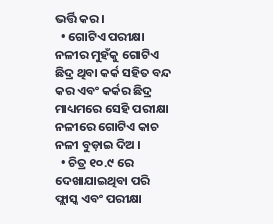ଭର୍ତ୍ତି କର।
  • ଗୋଟିଏ ପରୀକ୍ଷା ନଳୀର ମୁହଁକୁ ଗୋଟିଏ ଛିଦ୍ର ଥିବା କର୍କ ସହିତ ବନ୍ଦ କର ଏବଂ କର୍କର ଛିଦ୍ର ମାଧ୍ୟମରେ ସେହି ପରୀକ୍ଷା ନଳୀରେ ଗୋଟିଏ କାଚ ନଳୀ ବୁଡ଼ାଇ ଦିଅ ।
  • ଚିତ୍ର ୧୦.୯ ରେ ଦେଖାଯାଇଥିବା ପରି ଫ୍ଲାସ୍କ ଏବଂ ପରୀକ୍ଷା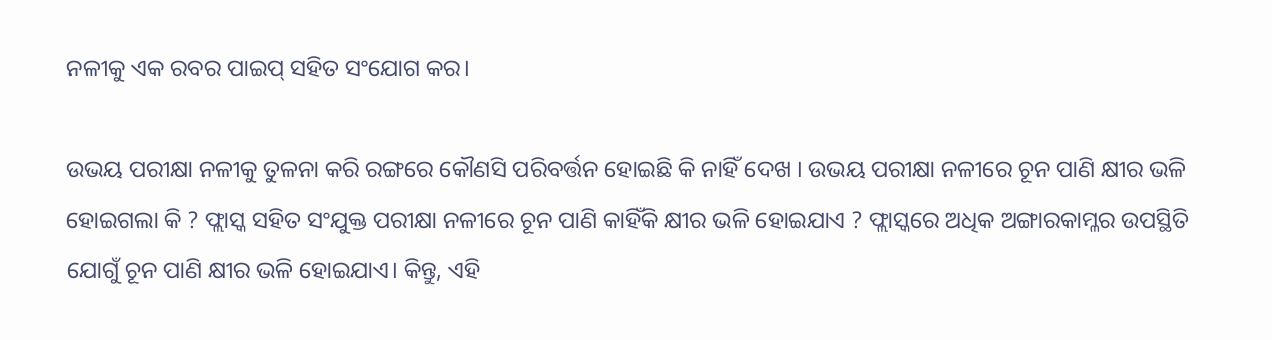ନଳୀକୁ ଏକ ରବର ପାଇପ୍ ସହିତ ସଂଯୋଗ କର।

ଉଭୟ ପରୀକ୍ଷା ନଳୀକୁ ତୁଳନା କରି ରଙ୍ଗରେ କୌଣସି ପରିବର୍ତ୍ତନ ହୋଇଛି କି ନାହିଁ ଦେଖ । ଉଭୟ ପରୀକ୍ଷା ନଳୀରେ ଚୂନ ପାଣି କ୍ଷୀର ଭଳି ହୋଇଗଲା କି ? ଫ୍ଲାସ୍କ ସହିତ ସଂଯୁକ୍ତ ପରୀକ୍ଷା ନଳୀରେ ଚୂନ ପାଣି କାହିଁକି କ୍ଷୀର ଭଳି ହୋଇଯାଏ ? ଫ୍ଲାସ୍କରେ ଅଧିକ ଅଙ୍ଗାରକାମ୍ଳର ଉପସ୍ଥିତି ଯୋଗୁଁ ଚୂନ ପାଣି କ୍ଷୀର ଭଳି ହୋଇଯାଏ। କିନ୍ତୁ, ଏହି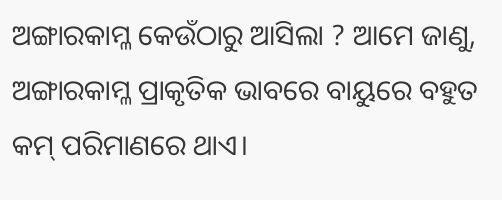ଅଙ୍ଗାରକାମ୍ଳ କେଉଁଠାରୁ ଆସିଲା ? ଆମେ ଜାଣୁ, ଅଙ୍ଗାରକାମ୍ଳ ପ୍ରାକୃତିକ ଭାବରେ ବାୟୁରେ ବହୁତ କମ୍ ପରିମାଣରେ ଥାଏ।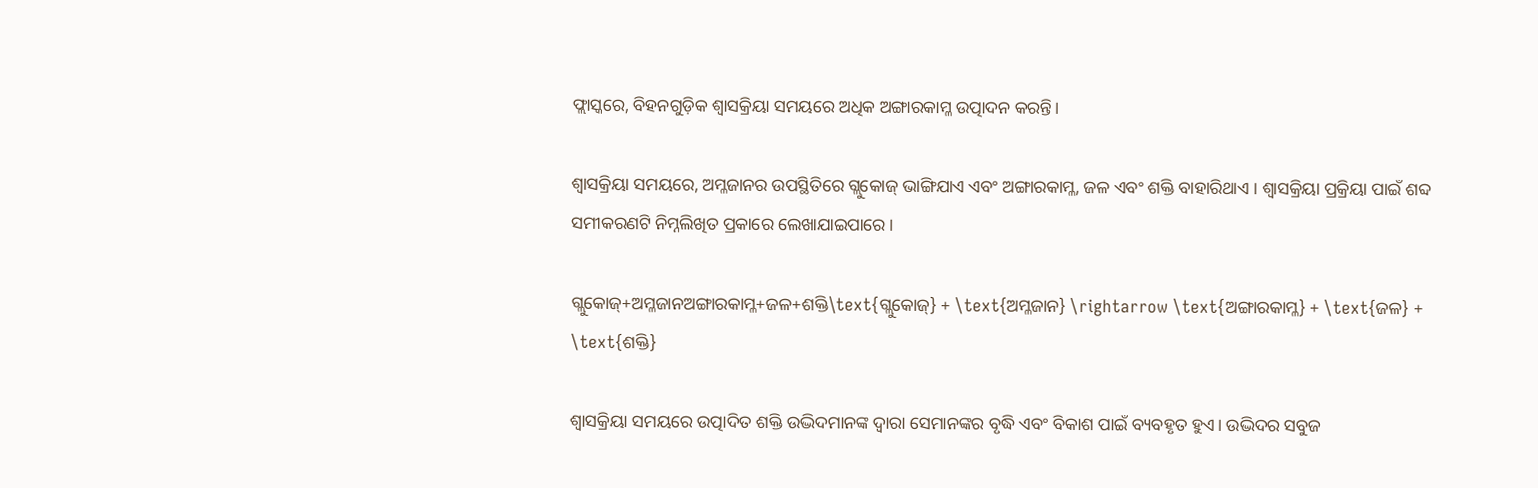ଫ୍ଲାସ୍କରେ, ବିହନଗୁଡ଼ିକ ଶ୍ଵାସକ୍ରିୟା ସମୟରେ ଅଧିକ ଅଙ୍ଗାରକାମ୍ଳ ଉତ୍ପାଦନ କରନ୍ତି।

ଶ୍ଵାସକ୍ରିୟା ସମୟରେ, ଅମ୍ଳଜାନର ଉପସ୍ଥିତିରେ ଗ୍ଲୁକୋଜ୍ ଭାଙ୍ଗିଯାଏ ଏବଂ ଅଙ୍ଗାରକାମ୍ଳ, ଜଳ ଏବଂ ଶକ୍ତି ବାହାରିଥାଏ । ଶ୍ଵାସକ୍ରିୟା ପ୍ରକ୍ରିୟା ପାଇଁ ଶବ୍ଦ ସମୀକରଣଟି ନିମ୍ନଲିଖିତ ପ୍ରକାରେ ଲେଖାଯାଇପାରେ ।

ଗ୍ଲୁକୋଜ୍+ଅମ୍ଳଜାନଅଙ୍ଗାରକାମ୍ଳ+ଜଳ+ଶକ୍ତି\text{ଗ୍ଲୁକୋଜ୍} + \text{ଅମ୍ଳଜାନ} \rightarrow \text{ଅଙ୍ଗାରକାମ୍ଳ} + \text{ଜଳ} + \text{ଶକ୍ତି}

ଶ୍ଵାସକ୍ରିୟା ସମୟରେ ଉତ୍ପାଦିତ ଶକ୍ତି ଉଦ୍ଭିଦମାନଙ୍କ ଦ୍ବାରା ସେମାନଙ୍କର ବୃଦ୍ଧି ଏବଂ ବିକାଶ ପାଇଁ ବ୍ୟବହୃତ ହୁଏ। ଉଦ୍ଭିଦର ସବୁଜ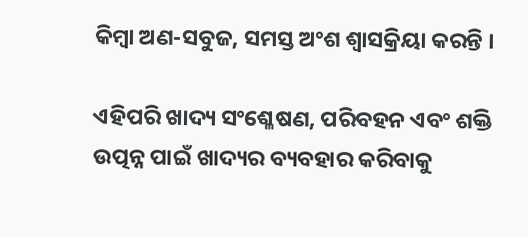କିମ୍ବା ଅଣ-ସବୁଜ, ସମସ୍ତ ଅଂଶ ଶ୍ଵାସକ୍ରିୟା କରନ୍ତି ।

ଏହିପରି ଖାଦ୍ୟ ସଂଶ୍ଳେଷଣ, ପରିବହନ ଏବଂ ଶକ୍ତି ଉତ୍ପନ୍ନ ପାଇଁ ଖାଦ୍ୟର ବ୍ୟବହାର କରିବାକୁ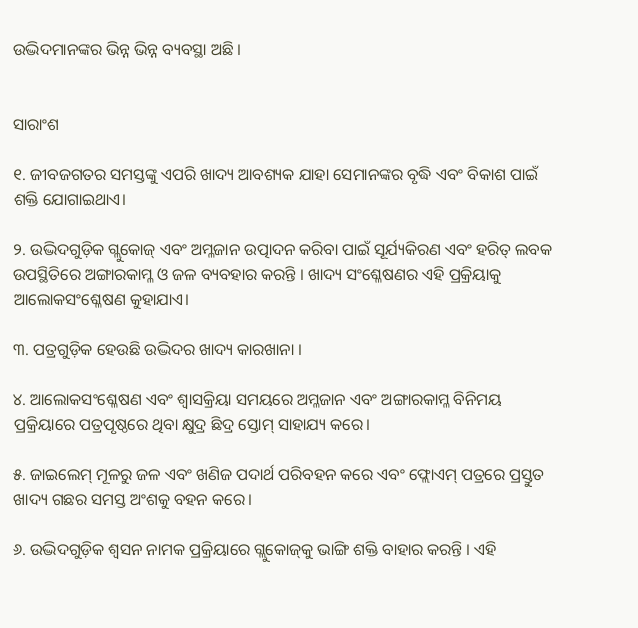ଉଦ୍ଭିଦମାନଙ୍କର ଭିନ୍ନ ଭିନ୍ନ ବ୍ୟବସ୍ଥା ଅଛି ।


ସାରାଂଶ

୧. ଜୀବଜଗତର ସମସ୍ତଙ୍କୁ ଏପରି ଖାଦ୍ୟ ଆବଶ୍ୟକ ଯାହା ସେମାନଙ୍କର ବୃଦ୍ଧି ଏବଂ ବିକାଶ ପାଇଁ ଶକ୍ତି ଯୋଗାଇଥାଏ।

୨. ଉଦ୍ଭିଦଗୁଡ଼ିକ ଗ୍ଲୁକୋଜ୍ ଏବଂ ଅମ୍ଳଜାନ ଉତ୍ପାଦନ କରିବା ପାଇଁ ସୂର୍ଯ୍ୟକିରଣ ଏବଂ ହରିତ୍ ଲବକ ଉପସ୍ଥିତିରେ ଅଙ୍ଗାରକାମ୍ଳ ଓ ଜଳ ବ୍ୟବହାର କରନ୍ତି । ଖାଦ୍ୟ ସଂଶ୍ଳେଷଣର ଏହି ପ୍ରକ୍ରିୟାକୁ ଆଲୋକସଂଶ୍ଳେଷଣ କୁହାଯାଏ।

୩. ପତ୍ରଗୁଡ଼ିକ ହେଉଛି ଉଦ୍ଭିଦର ଖାଦ୍ୟ କାରଖାନା ।

୪. ଆଲୋକସଂଶ୍ଳେଷଣ ଏବଂ ଶ୍ଵାସକ୍ରିୟା ସମୟରେ ଅମ୍ଳଜାନ ଏବଂ ଅଙ୍ଗାରକାମ୍ଳ ବିନିମୟ ପ୍ରକ୍ରିୟାରେ ପତ୍ରପୃଷ୍ଠରେ ଥିବା କ୍ଷୁଦ୍ର ଛିଦ୍ର ସ୍ତୋମ୍ ସାହାଯ୍ୟ କରେ।

୫. ଜାଇଲେମ୍ ମୂଳରୁ ଜଳ ଏବଂ ଖଣିଜ ପଦାର୍ଥ ପରିବହନ କରେ ଏବଂ ଫ୍ଲୋଏମ୍ ପତ୍ରରେ ପ୍ରସ୍ତୁତ ଖାଦ୍ୟ ଗଛର ସମସ୍ତ ଅଂଶକୁ ବହନ କରେ।

୬. ଉଦ୍ଭିଦଗୁଡ଼ିକ ଶ୍ଵସନ ନାମକ ପ୍ରକ୍ରିୟାରେ ଗ୍ଲୁକୋଜ୍‌କୁ ଭାଙ୍ଗି ଶକ୍ତି ବାହାର କରନ୍ତି । ଏହି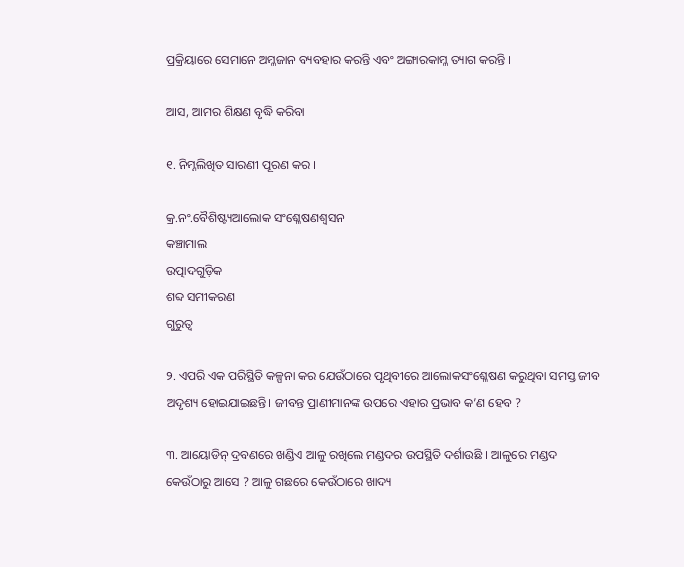ପ୍ରକ୍ରିୟାରେ ସେମାନେ ଅମ୍ଳଜାନ ବ୍ୟବହାର କରନ୍ତି ଏବଂ ଅଙ୍ଗାରକାମ୍ଳ ତ୍ୟାଗ କରନ୍ତି ।

ଆସ, ଆମର ଶିକ୍ଷଣ ବୃଦ୍ଧି କରିବା

୧. ନିମ୍ନଲିଖିତ ସାରଣୀ ପୂରଣ କର ।

କ୍ର.ନଂ.ବୈଶିଷ୍ଟ୍ୟଆଲୋକ ସଂଶ୍ଳେଷଣଶ୍ବସନ
କଞ୍ଚାମାଲ
ଉତ୍ପାଦଗୁଡ଼ିକ
ଶବ୍ଦ ସମୀକରଣ
ଗୁରୁତ୍ବ

୨. ଏପରି ଏକ ପରିସ୍ଥିତି କଳ୍ପନା କର ଯେଉଁଠାରେ ପୃଥିବୀରେ ଆଲୋକସଂଶ୍ଳେଷଣ କରୁଥିବା ସମସ୍ତ ଜୀବ ଅଦୃଶ୍ୟ ହୋଇଯାଇଛନ୍ତି। ଜୀବନ୍ତ ପ୍ରାଣୀମାନଙ୍କ ଉପରେ ଏହାର ପ୍ରଭାବ କ’ଣ ହେବ ?

୩. ଆୟୋଡିନ୍ ଦ୍ରବଣରେ ଖଣ୍ଡିଏ ଆଳୁ ରଖିଲେ ମଣ୍ଡଦର ଉପସ୍ଥିତି ଦର୍ଶାଉଛି । ଆଳୁରେ ମଣ୍ଡଦ କେଉଁଠାରୁ ଆସେ ? ଆଳୁ ଗଛରେ କେଉଁଠାରେ ଖାଦ୍ୟ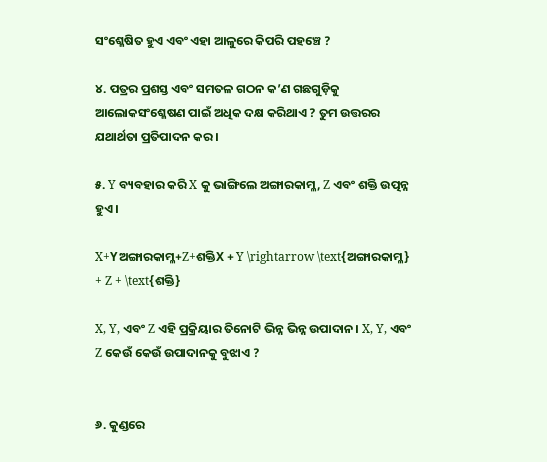ସଂଶ୍ଳେଷିତ ହୁଏ ଏବଂ ଏହା ଆଳୁରେ କିପରି ପହଞ୍ଚେ ?

୪. ପତ୍ରର ପ୍ରଶସ୍ତ ଏବଂ ସମତଳ ଗଠନ କ’ଣ ଗଛଗୁଡ଼ିକୁ ଆଲୋକସଂଶ୍ଳେଷଣ ପାଇଁ ଅଧିକ ଦକ୍ଷ କରିଥାଏ ? ତୁମ ଉତ୍ତରର ଯଥାର୍ଥତା ପ୍ରତିପାଦନ କର ।

୫. Y ବ୍ୟବହାର କରି X କୁ ଭାଙ୍ଗିଲେ ଅଙ୍ଗାରକାମ୍ଳ, Z ଏବଂ ଶକ୍ତି ଉତ୍ପନ୍ନ ହୁଏ ।

X+Yଅଙ୍ଗାରକାମ୍ଳ+Z+ଶକ୍ତିX + Y \rightarrow \text{ଅଙ୍ଗାରକାମ୍ଳ} + Z + \text{ଶକ୍ତି}

X, Y, ଏବଂ Z ଏହି ପ୍ରକ୍ରିୟାର ତିନୋଟି ଭିନ୍ନ ଭିନ୍ନ ଉପାଦାନ। X, Y, ଏବଂ Z କେଉଁ କେଉଁ ଉପାଦାନକୁ ବୁଝାଏ ?


୬. କୁଣ୍ଡରେ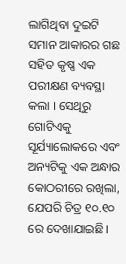ଲାଗିଥିବା ଦୁଇଟି ସମାନ ଆକାରର ଗଛ ସହିତ କୃଷ୍ଣ ଏକ ପରୀକ୍ଷଣ ବ୍ୟବସ୍ଥା କଲା । ସେଥିରୁ ଗୋଟିଏକୁ ସୂର୍ଯ୍ୟାଲୋକରେ ଏବଂ ଅନ୍ୟଟିକୁ ଏକ ଅନ୍ଧାର କୋଠରୀରେ ରଖିଲା, ଯେପରି ଚିତ୍ର ୧୦.୧୦ ରେ ଦେଖାଯାଇଛି।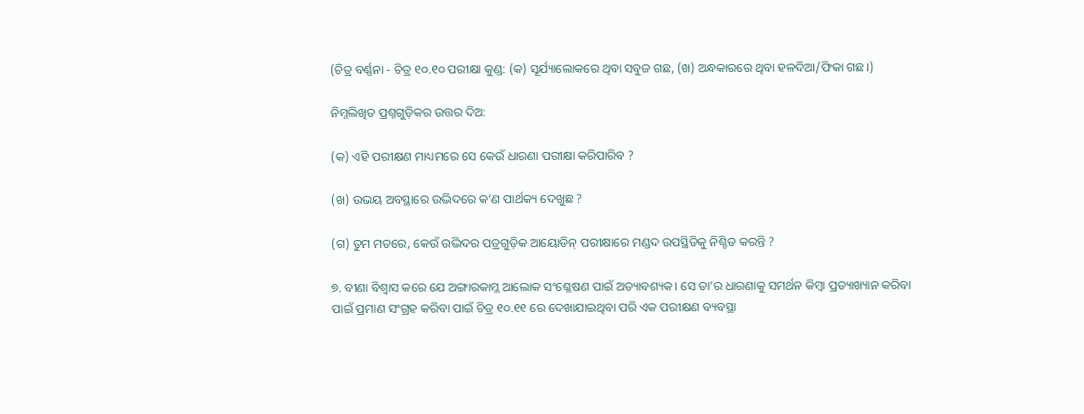(ଚିତ୍ର ବର୍ଣ୍ଣନା - ଚିତ୍ର ୧୦.୧୦ ପରୀକ୍ଷା କୁଣ୍ଡ: (କ) ସୂର୍ଯ୍ୟାଲୋକରେ ଥିବା ସବୁଜ ଗଛ, (ଖ) ଅନ୍ଧକାରରେ ଥିବା ହଳଦିଆ/ଫିକା ଗଛ।)

ନିମ୍ନଲିଖିତ ପ୍ରଶ୍ନଗୁଡ଼ିକର ଉତ୍ତର ଦିଅ:

(କ) ଏହି ପରୀକ୍ଷଣ ମାଧ୍ୟମରେ ସେ କେଉଁ ଧାରଣା ପରୀକ୍ଷା କରିପାରିବ ?

(ଖ) ଉଭୟ ଅବସ୍ଥାରେ ଉଦ୍ଭିଦରେ କ’ଣ ପାର୍ଥକ୍ୟ ଦେଖୁଛ ?

(ଗ) ତୁମ ମତରେ, କେଉଁ ଉଦ୍ଭିଦର ପତ୍ରଗୁଡ଼ିକ ଆୟୋଡିନ୍ ପରୀକ୍ଷାରେ ମଣ୍ଡଦ ଉପସ୍ଥିତିକୁ ନିଶ୍ଚିତ କରନ୍ତି ?

୭. ବୀଣା ବିଶ୍ଵାସ କରେ ଯେ ଅଙ୍ଗାରକାମ୍ଳ ଆଲୋକ ସଂଶ୍ଳେଷଣ ପାଇଁ ଅତ୍ୟାବଶ୍ୟକ। ସେ ତା’ର ଧାରଣାକୁ ସମର୍ଥନ କିମ୍ବା ପ୍ରତ୍ୟାଖ୍ୟାନ କରିବା ପାଇଁ ପ୍ରମାଣ ସଂଗ୍ରହ କରିବା ପାଇଁ ଚିତ୍ର ୧୦.୧୧ ରେ ଦେଖାଯାଇଥିବା ପରି ଏକ ପରୀକ୍ଷଣ ବ୍ୟବସ୍ଥା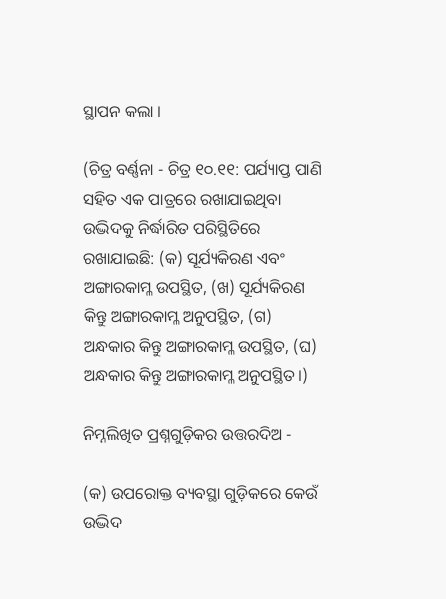ସ୍ଥାପନ କଲା ।

(ଚିତ୍ର ବର୍ଣ୍ଣନା - ଚିତ୍ର ୧୦.୧୧: ପର୍ଯ୍ୟାପ୍ତ ପାଣି ସହିତ ଏକ ପାତ୍ରରେ ରଖାଯାଇଥିବା ଉଦ୍ଭିଦକୁ ନିର୍ଦ୍ଧାରିତ ପରିସ୍ଥିତିରେ ରଖାଯାଇଛି: (କ) ସୂର୍ଯ୍ୟକିରଣ ଏବଂ ଅଙ୍ଗାରକାମ୍ଳ ଉପସ୍ଥିତ, (ଖ) ସୂର୍ଯ୍ୟକିରଣ କିନ୍ତୁ ଅଙ୍ଗାରକାମ୍ଳ ଅନୁପସ୍ଥିତ, (ଗ) ଅନ୍ଧକାର କିନ୍ତୁ ଅଙ୍ଗାରକାମ୍ଳ ଉପସ୍ଥିତ, (ଘ) ଅନ୍ଧକାର କିନ୍ତୁ ଅଙ୍ଗାରକାମ୍ଳ ଅନୁପସ୍ଥିତ।)

ନିମ୍ନଲିଖିତ ପ୍ରଶ୍ନଗୁଡ଼ିକର ଉତ୍ତରଦିଅ -

(କ) ଉପରୋକ୍ତ ବ୍ୟବସ୍ଥା ଗୁଡ଼ିକରେ କେଉଁ ଉଦ୍ଭିଦ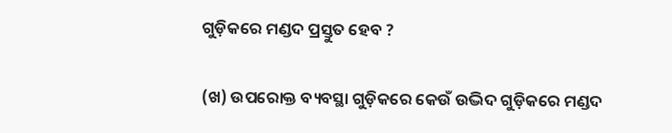ଗୁଡ଼ିକରେ ମଣ୍ଡଦ ପ୍ରସ୍ତୁତ ହେବ ?

(ଖ) ଉପରୋକ୍ତ ବ୍ୟବସ୍ଥା ଗୁଡ଼ିକରେ କେଉଁ ଉଦ୍ଭିଦ ଗୁଡ଼ିକରେ ମଣ୍ଡଦ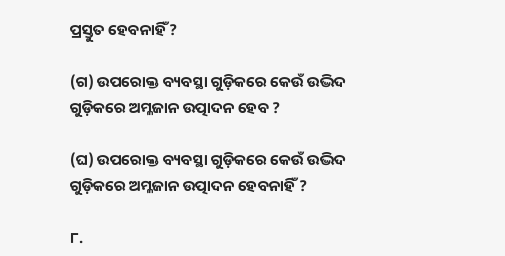ପ୍ରସ୍ତୁତ ହେବନାହିଁ ?

(ଗ) ଉପରୋକ୍ତ ବ୍ୟବସ୍ଥା ଗୁଡ଼ିକରେ କେଉଁ ଉଦ୍ଭିଦ ଗୁଡ଼ିକରେ ଅମ୍ଳଜାନ ଉତ୍ପାଦନ ହେବ ?

(ଘ) ଉପରୋକ୍ତ ବ୍ୟବସ୍ଥା ଗୁଡ଼ିକରେ କେଉଁ ଉଦ୍ଭିଦ ଗୁଡ଼ିକରେ ଅମ୍ଳଜାନ ଉତ୍ପାଦନ ହେବନାହିଁ ?

୮.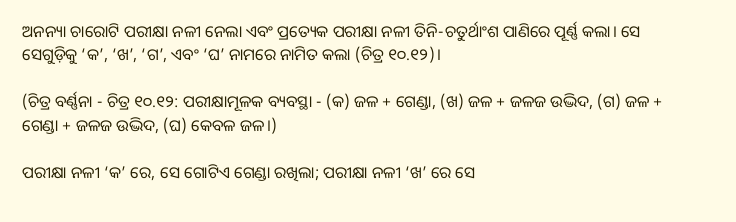ଅନନ୍ୟା ଚାରୋଟି ପରୀକ୍ଷା ନଳୀ ନେଲା ଏବଂ ପ୍ରତ୍ୟେକ ପରୀକ୍ଷା ନଳୀ ତିନି-ଚତୁର୍ଥାଂଶ ପାଣିରେ ପୂର୍ଣ୍ଣ କଲା। ସେ ସେଗୁଡ଼ିକୁ ‘କ’, ‘ଖ’, ‘ଗ’, ଏବଂ ‘ଘ’ ନାମରେ ନାମିତ କଲା (ଚିତ୍ର ୧୦.୧୨)।

(ଚିତ୍ର ବର୍ଣ୍ଣନା - ଚିତ୍ର ୧୦.୧୨: ପରୀକ୍ଷାମୂଳକ ବ୍ୟବସ୍ଥା - (କ) ଜଳ + ଗେଣ୍ଡା, (ଖ) ଜଳ + ଜଳଜ ଉଦ୍ଭିଦ, (ଗ) ଜଳ + ଗେଣ୍ଡା + ଜଳଜ ଉଦ୍ଭିଦ, (ଘ) କେବଳ ଜଳ।)

ପରୀକ୍ଷା ନଳୀ ‘କ’ ରେ, ସେ ଗୋଟିଏ ଗେଣ୍ଡା ରଖିଲା; ପରୀକ୍ଷା ନଳୀ ‘ଖ’ ରେ ସେ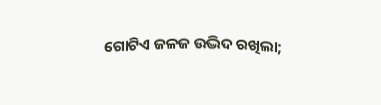ଗୋଟିଏ ଜଳଜ ଉଦ୍ଭିଦ ରଖିଲା;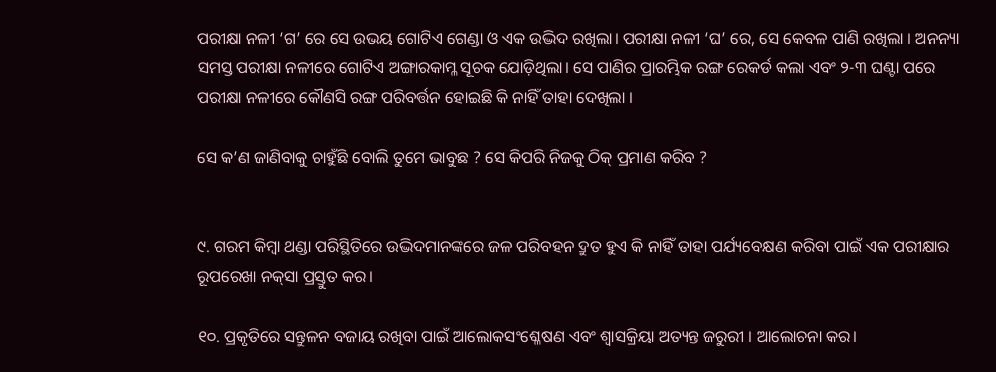ପରୀକ୍ଷା ନଳୀ ‘ଗ’ ରେ ସେ ଉଭୟ ଗୋଟିଏ ଗେଣ୍ଡା ଓ ଏକ ଉଦ୍ଭିଦ ରଖିଲା। ପରୀକ୍ଷା ନଳୀ ‘ଘ’ ରେ, ସେ କେବଳ ପାଣି ରଖିଲା । ଅନନ୍ୟା ସମସ୍ତ ପରୀକ୍ଷା ନଳୀରେ ଗୋଟିଏ ଅଙ୍ଗାରକାମ୍ଳ ସୂଚକ ଯୋଡ଼ିଥିଲା। ସେ ପାଣିର ପ୍ରାରମ୍ଭିକ ରଙ୍ଗ ରେକର୍ଡ କଲା ଏବଂ ୨-୩ ଘଣ୍ଟା ପରେ ପରୀକ୍ଷା ନଳୀରେ କୌଣସି ରଙ୍ଗ ପରିବର୍ତ୍ତନ ହୋଇଛି କି ନାହିଁ ତାହା ଦେଖିଲା ।

ସେ କ’ଣ ଜାଣିବାକୁ ଚାହୁଁଛି ବୋଲି ତୁମେ ଭାବୁଛ ? ସେ କିପରି ନିଜକୁ ଠିକ୍ ପ୍ରମାଣ କରିବ ?


୯. ଗରମ କିମ୍ବା ଥଣ୍ଡା ପରିସ୍ଥିତିରେ ଉଦ୍ଭିଦମାନଙ୍କରେ ଜଳ ପରିବହନ ଦ୍ରୁତ ହୁଏ କି ନାହିଁ ତାହା ପର୍ଯ୍ୟବେକ୍ଷଣ କରିବା ପାଇଁ ଏକ ପରୀକ୍ଷାର ରୂପରେଖା ନକ୍‌ସା ପ୍ରସ୍ତୁତ କର।

୧୦. ପ୍ରକୃତିରେ ସନ୍ତୁଳନ ବଜାୟ ରଖିବା ପାଇଁ ଆଲୋକସଂଶ୍ଳେଷଣ ଏବଂ ଶ୍ଵାସକ୍ରିୟା ଅତ୍ୟନ୍ତ ଜରୁରୀ । ଆଲୋଚନା କର।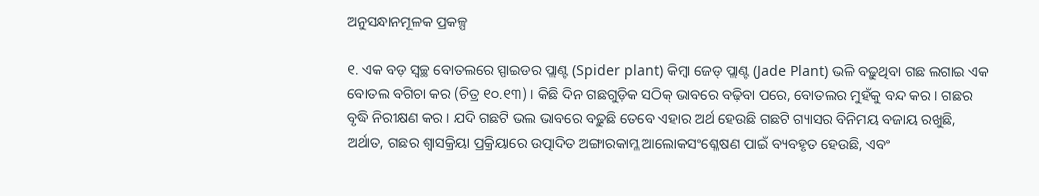ଅନୁସନ୍ଧାନମୂଳକ ପ୍ରକଳ୍ପ

୧. ଏକ ବଡ଼ ସ୍ବଚ୍ଛ ବୋତଲରେ ସ୍ପାଇଡର ପ୍ଲାଣ୍ଟ (Spider plant) କିମ୍ବା ଜେଡ୍ ପ୍ଲାଣ୍ଟ (Jade Plant) ଭଳି ବଢ଼ୁଥିବା ଗଛ ଲଗାଇ ଏକ ବୋତଲ ବଗିଚା କର (ଚିତ୍ର ୧୦.୧୩) । କିଛି ଦିନ ଗଛଗୁଡ଼ିକ ସଠିକ୍ ଭାବରେ ବଢ଼ିବା ପରେ, ବୋତଲର ମୁହଁକୁ ବନ୍ଦ କର। ଗଛର ବୃଦ୍ଧି ନିରୀକ୍ଷଣ କର । ଯଦି ଗଛଟି ଭଲ ଭାବରେ ବଢ଼ୁଛି ତେବେ ଏହାର ଅର୍ଥ ହେଉଛି ଗଛଟି ଗ୍ୟାସର ବିନିମୟ ବଜାୟ ରଖୁଛି, ଅର୍ଥାତ, ଗଛର ଶ୍ଵାସକ୍ରିୟା ପ୍ରକ୍ରିୟାରେ ଉତ୍ପାଦିତ ଅଙ୍ଗାରକାମ୍ଳ ଆଲୋକସଂଶ୍ଳେଷଣ ପାଇଁ ବ୍ୟବହୃତ ହେଉଛି, ଏବଂ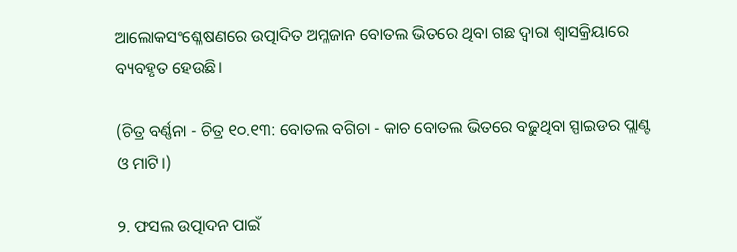ଆଲୋକସଂଶ୍ଳେଷଣରେ ଉତ୍ପାଦିତ ଅମ୍ଳଜାନ ବୋତଲ ଭିତରେ ଥିବା ଗଛ ଦ୍ବାରା ଶ୍ଵାସକ୍ରିୟାରେ ବ୍ୟବହୃତ ହେଉଛି।

(ଚିତ୍ର ବର୍ଣ୍ଣନା - ଚିତ୍ର ୧୦.୧୩: ବୋତଲ ବଗିଚା - କାଚ ବୋତଲ ଭିତରେ ବଢ଼ୁଥିବା ସ୍ପାଇଡର ପ୍ଲାଣ୍ଟ ଓ ମାଟି।)

୨. ଫସଲ ଉତ୍ପାଦନ ପାଇଁ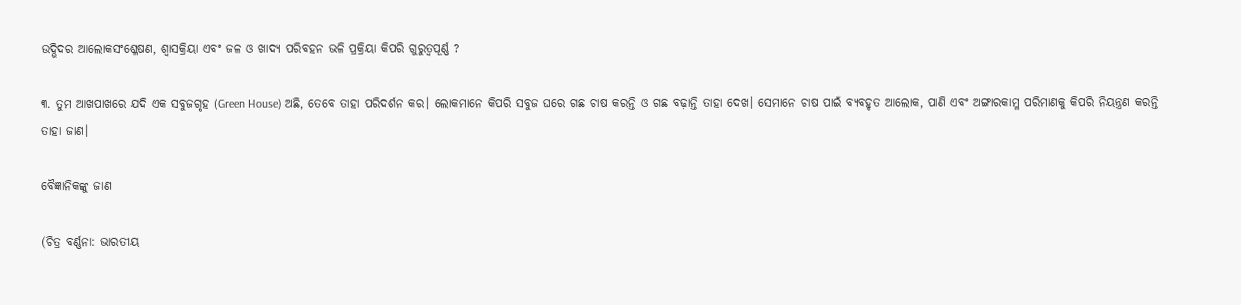ଉଦ୍ଭିଦର ଆଲୋକସଂଶ୍ଳେଷଣ, ଶ୍ଵାସକ୍ରିୟା ଏବଂ ଜଳ ଓ ଖାଦ୍ୟ ପରିବହନ ଭଳି ପ୍ରକ୍ରିୟା କିପରି ଗୁରୁତ୍ବପୂର୍ଣ୍ଣ ?

୩. ତୁମ ଆଖପାଖରେ ଯଦି ଏକ ସବୁଜଗୃହ (Green House) ଅଛି, ତେବେ ତାହା ପରିଦର୍ଶନ କର। ଲୋକମାନେ କିପରି ସବୁଜ ଘରେ ଗଛ ଚାଷ କରନ୍ତି ଓ ଗଛ ବଢ଼ାନ୍ତି ତାହା ଦେଖ। ସେମାନେ ଚାଷ ପାଇଁ ବ୍ୟବହୃତ ଆଲୋକ, ପାଣି ଏବଂ ଅଙ୍ଗାରକାମ୍ଳ ପରିମାଣକୁ କିପରି ନିୟନ୍ତ୍ରଣ କରନ୍ତି ତାହା ଜାଣ।

ବୈଜ୍ଞାନିକଙ୍କୁ ଜାଣ

(ଚିତ୍ର ବର୍ଣ୍ଣନା: ଭାରତୀୟ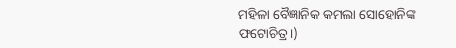ମହିଳା ବୈଜ୍ଞାନିକ କମଲା ସୋହୋନିଙ୍କ ଫଟୋଚିତ୍ର।)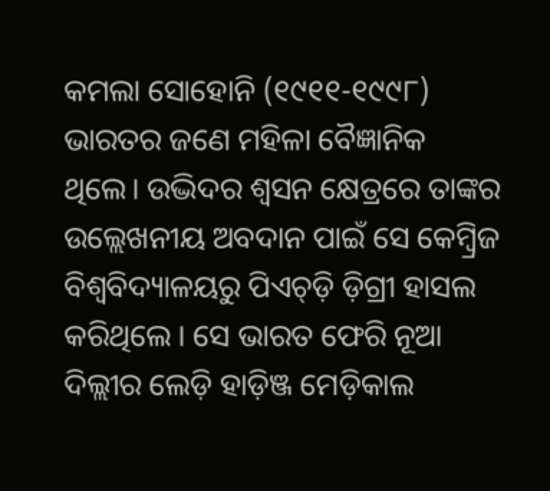କମଲା ସୋହୋନି (୧୯୧୧-୧୯୯୮) ଭାରତର ଜଣେ ମହିଳା ବୈଜ୍ଞାନିକ ଥିଲେ। ଉଦ୍ଭିଦର ଶ୍ଵସନ କ୍ଷେତ୍ରରେ ତାଙ୍କର ଉଲ୍ଲେଖନୀୟ ଅବଦାନ ପାଇଁ ସେ କେମ୍ବ୍ରିଜ‌ ବିଶ୍ଵବିଦ୍ୟାଳୟରୁ ପିଏଚ୍‌ଡ଼ି ଡ଼ିଗ୍ରୀ ହାସଲ କରିଥିଲେ । ସେ ଭାରତ ଫେରି ନୂଆ ଦିଲ୍ଲୀର ଲେଡ଼ି ହାଡ଼ିଞ୍ଜ ମେଡ଼ିକାଲ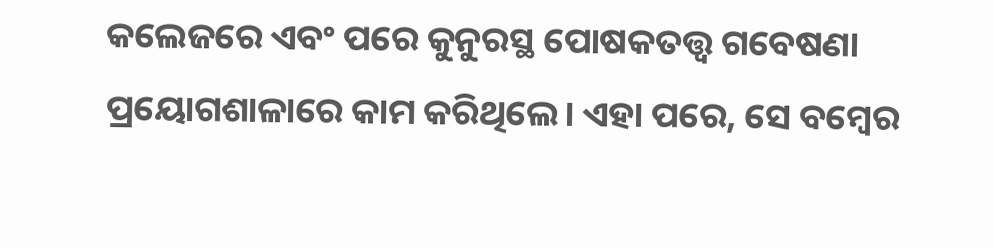କଲେଜରେ ଏବଂ ପରେ କୁନୁରସ୍ଥ ପୋଷକତତ୍ତ୍ଵ ଗବେଷଣା ପ୍ରୟୋଗଶାଳାରେ କାମ କରିଥିଲେ। ଏହା ପରେ, ସେ ବମ୍ବେର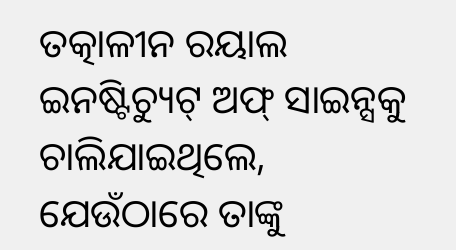ତତ୍କାଳୀନ ରୟାଲ ଇନଷ୍ଟିଚ୍ୟୁଟ୍ ଅଫ୍ ସାଇନ୍ସକୁ ଚାଲିଯାଇଥିଲେ, ଯେଉଁଠାରେ ତାଙ୍କୁ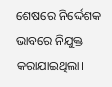ଶେଷରେ ନିର୍ଦ୍ଦେଶକ ଭାବରେ ନିଯୁକ୍ତ କରାଯାଇଥିଲା।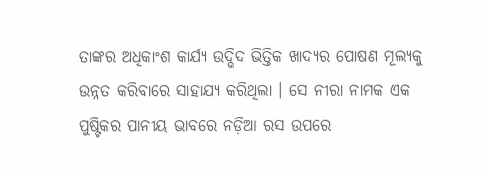ତାଙ୍କର ଅଧିକାଂଶ କାର୍ଯ୍ୟ ଉଦ୍ଭିଦ ଭିତ୍ତିକ ଖାଦ୍ୟର ପୋଷଣ ମୂଲ୍ୟକୁ ଉନ୍ନତ କରିବାରେ ସାହାଯ୍ୟ କରିଥିଲା । ସେ ନୀରା ନାମକ ଏକ ପୁଷ୍ଟିକର ପାନୀୟ ଭାବରେ ନଡ଼ିଆ ରସ ଉପରେ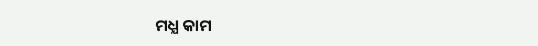ମଧ୍ଯ କାମ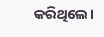କରିଥିଲେ।